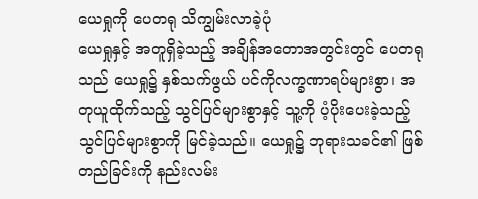ယေရှုကို ပေတရု သိကျွမ်းလာခဲ့ပုံ
ယေရှုနှင့် အတူရှိခဲ့သည့် အချိန်အတောအတွင်းတွင် ပေတရုသည် ယေရှု၌ နှစ်သက်ဖွယ် ပင်ကိုလက္ခဏာရပ်များစွာ၊ အတုယူထိုက်သည့် သွင်ပြင်များစွာနှင့် သူ့ကို ပံ့ပိုးပေးခဲ့သည့် သွင်ပြင်များစွာကို မြင်ခဲ့သည်။ ယေရှု၌ ဘုရားသခင်၏ ဖြစ်တည်ခြင်းကို နည်းလမ်း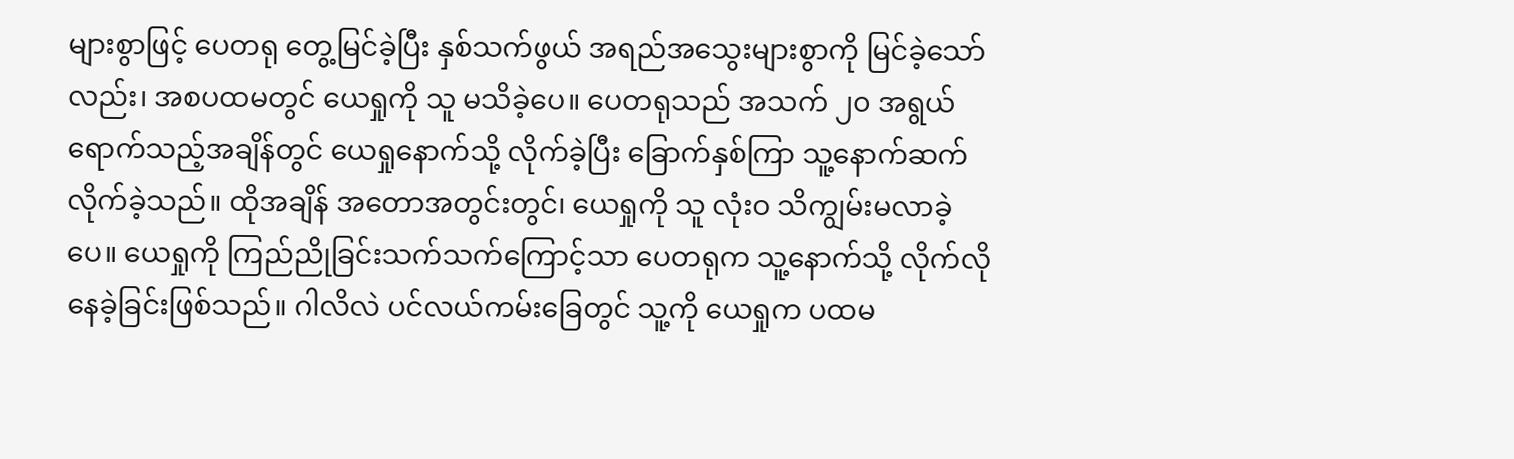များစွာဖြင့် ပေတရု တွေ့မြင်ခဲ့ပြီး နှစ်သက်ဖွယ် အရည်အသွေးများစွာကို မြင်ခဲ့သော်လည်း၊ အစပထမတွင် ယေရှုကို သူ မသိခဲ့ပေ။ ပေတရုသည် အသက် ၂၀ အရွယ်ရောက်သည့်အချိန်တွင် ယေရှုနောက်သို့ လိုက်ခဲ့ပြီး ခြောက်နှစ်ကြာ သူ့နောက်ဆက်လိုက်ခဲ့သည်။ ထိုအချိန် အတောအတွင်းတွင်၊ ယေရှုကို သူ လုံးဝ သိကျွမ်းမလာခဲ့ပေ။ ယေရှုကို ကြည်ညိုခြင်းသက်သက်ကြောင့်သာ ပေတရုက သူ့နောက်သို့ လိုက်လိုနေခဲ့ခြင်းဖြစ်သည်။ ဂါလိလဲ ပင်လယ်ကမ်းခြေတွင် သူ့ကို ယေရှုက ပထမ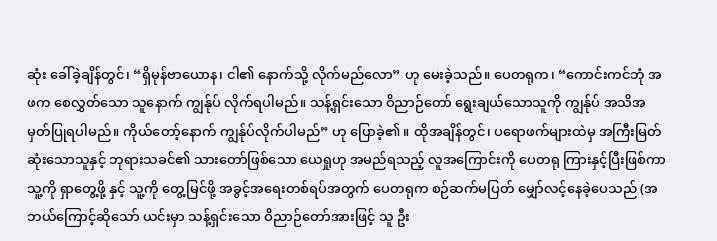ဆုံး ခေါ်ခဲ့ချိန်တွင်၊ “ရှိမုန်ဗာယောန၊ ငါ၏ နောက်သို့ လိုက်မည်လော” ဟု မေးခဲ့သည်။ ပေတရုက၊ “ကောင်းကင်ဘုံ အဖက စေလွှတ်သော သူနောက် ကျွန်ုပ် လိုက်ရပါမည်။ သန့်ရှင်းသော ဝိညာဉ်တော် ရွေးချယ်သောသူကို ကျွန်ုပ် အသိအမှတ်ပြုရပါမည်။ ကိုယ်တော့်နောက် ကျွန်ုပ်လိုက်ပါမည်” ဟု ပြောခဲ့၏။ ထိုအချိန်တွင်၊ ပရောဖက်များထဲမှ အကြီးမြတ်ဆုံးသောသူနှင့် ဘုရားသခင်၏ သားတော်ဖြစ်သော ယေရှုဟု အမည်ရသည့် လူအကြောင်းကို ပေတရု ကြားနှင့်ပြီးဖြစ်ကာ သူ့ကို ရှာတွေ့ဖို့ နှင့် သူ့ကို တွေ့မြင်ဖို့ အခွင့်အရေးတစ်ရပ်အတွက် ပေတရုက စဉ်ဆက်မပြတ် မျှော်လင့်နေခဲ့ပေသည် (အဘယ်ကြောင့်ဆိုသော် ယင်းမှာ သန့်ရှင်းသော ဝိညာဉ်တော်အားဖြင့် သူ ဦး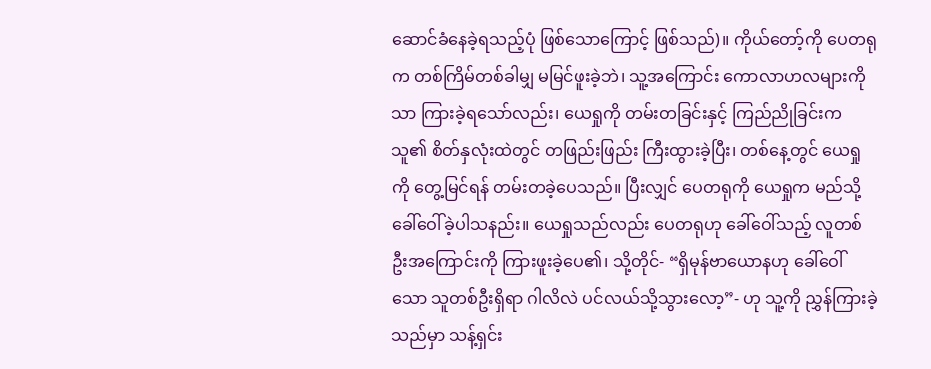ဆောင်ခံနေခဲ့ရသည့်ပုံ ဖြစ်သောကြောင့် ဖြစ်သည်)။ ကိုယ်တော့်ကို ပေတရုက တစ်ကြိမ်တစ်ခါမျှ မမြင်ဖူးခဲ့ဘဲ၊ သူ့အကြောင်း ကောလာဟလများကိုသာ ကြားခဲ့ရသော်လည်း၊ ယေရှုကို တမ်းတခြင်းနှင့် ကြည်ညိုခြင်းက သူ၏ စိတ်နှလုံးထဲတွင် တဖြည်းဖြည်း ကြီးထွားခဲ့ပြီး၊ တစ်နေ့တွင် ယေရှုကို တွေ့မြင်ရန် တမ်းတခဲ့ပေသည်။ ပြီးလျှင် ပေတရုကို ယေရှုက မည်သို့ခေါ်ဝေါ်ခဲ့ပါသနည်း။ ယေရှုသည်လည်း ပေတရုဟု ခေါ်ဝေါ်သည့် လူတစ်ဦးအကြောင်းကို ကြားဖူးခဲ့ပေ၏၊ သို့တိုင်- “ရှိမုန်ဗာယောနဟု ခေါ်ဝေါ်သော သူတစ်ဦးရှိရာ ဂါလိလဲ ပင်လယ်သို့သွားလော့”- ဟု သူ့ကို ညွှန်ကြားခဲ့သည်မှာ သန့်ရှင်း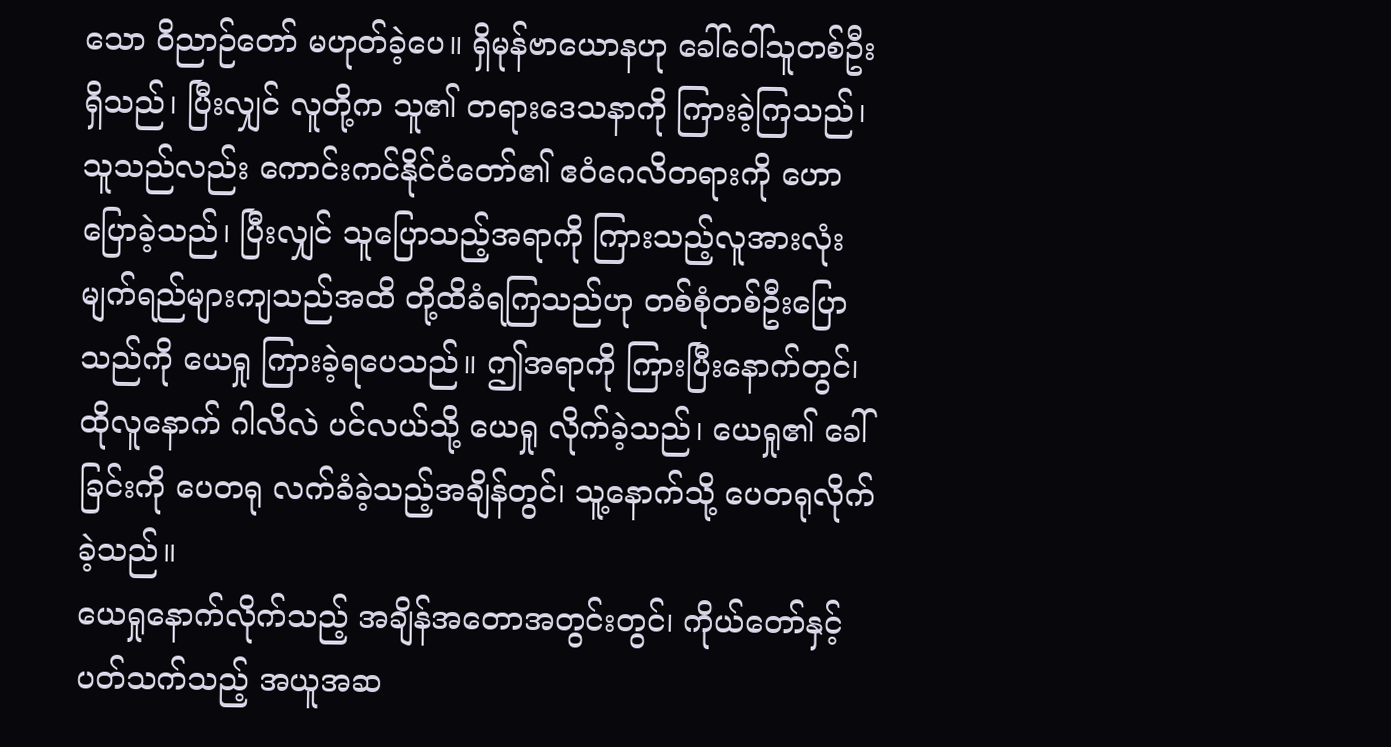သော ဝိညာဉ်တော် မဟုတ်ခဲ့ပေ။ ရှိမုန်ဗာယောနဟု ခေါ်ဝေါ်သူတစ်ဦးရှိသည်၊ ပြီးလျှင် လူတို့က သူ၏ တရားဒေသနာကို ကြားခဲ့ကြသည်၊ သူသည်လည်း ကောင်းကင်နိုင်ငံတော်၏ ဧဝံဂေလိတရားကို ဟောပြောခဲ့သည်၊ ပြီးလျှင် သူပြောသည့်အရာကို ကြားသည့်လူအားလုံး မျက်ရည်များကျသည်အထိ တို့ထိခံရကြသည်ဟု တစ်စုံတစ်ဦးပြောသည်ကို ယေရှု ကြားခဲ့ရပေသည်။ ဤအရာကို ကြားပြီးနောက်တွင်၊ ထိုလူနောက် ဂါလိလဲ ပင်လယ်သို့ ယေရှု လိုက်ခဲ့သည်၊ ယေရှု၏ ခေါ်ခြင်းကို ပေတရု လက်ခံခဲ့သည့်အချိန်တွင်၊ သူ့နောက်သို့ ပေတရုလိုက်ခဲ့သည်။
ယေရှုနောက်လိုက်သည့် အချိန်အတောအတွင်းတွင်၊ ကိုယ်တော်နှင့်ပတ်သက်သည့် အယူအဆ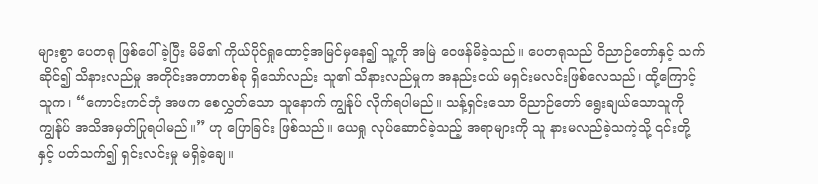များစွာ ပေတရု ဖြစ်ပေါ်ခဲ့ပြီး မိမိ၏ ကိုယ်ပိုင်ရှုထောင့်အမြင်မှနေ၍ သူ့ကို အမြဲ ဝေဖန်မိခဲ့သည်။ ပေတရုသည် ဝိညာဉ်တော်နှင့် သက်ဆိုင်၍ သိနားလည်မှု အတိုင်းအတာတစ်ခု ရှိသော်လည်း သူ၏ သိနားလည်မှုက အနည်းငယ် မရှင်းမလင်းဖြစ်လေသည်၊ ထို့ကြောင့် သူက၊ “ကောင်းကင်ဘုံ အဖက စေလွှတ်သော သူနောက် ကျွန်ုပ် လိုက်ရပါမည်။ သန့်ရှင်းသော ဝိညာဉ်တော် ရွေးချယ်သောသူကို ကျွန်ုပ် အသိအမှတ်ပြုရပါမည်။” ဟု ပြောခြင်း ဖြစ်သည်။ ယေရှု လုပ်ဆောင်ခဲ့သည့် အရာများကို သူ နားမလည်ခဲ့သကဲ့သို့ ၎င်းတို့နှင့် ပတ်သက်၍ ရှင်းလင်းမှု မရှိခဲ့ချေ။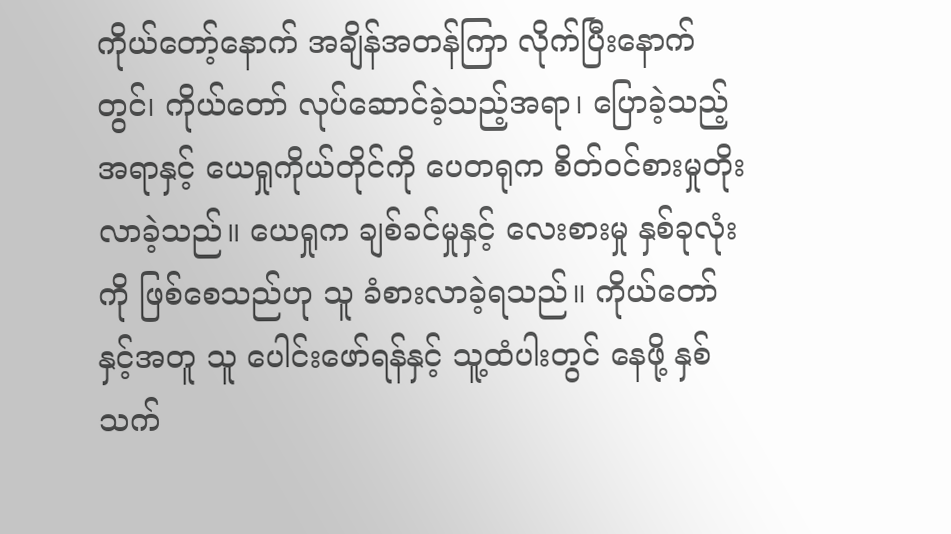ကိုယ်တော့်နောက် အချိန်အတန်ကြာ လိုက်ပြီးနောက်တွင်၊ ကိုယ်တော် လုပ်ဆောင်ခဲ့သည့်အရာ၊ ပြောခဲ့သည့်အရာနှင့် ယေရှုကိုယ်တိုင်ကို ပေတရုက စိတ်ဝင်စားမှုတိုးလာခဲ့သည်။ ယေရှုက ချစ်ခင်မှုနှင့် လေးစားမှု နှစ်ခုလုံးကို ဖြစ်စေသည်ဟု သူ ခံစားလာခဲ့ရသည်။ ကိုယ်တော်နှင့်အတူ သူ ပေါင်းဖော်ရန်နှင့် သူ့ထံပါးတွင် နေဖို့ နှစ်သက်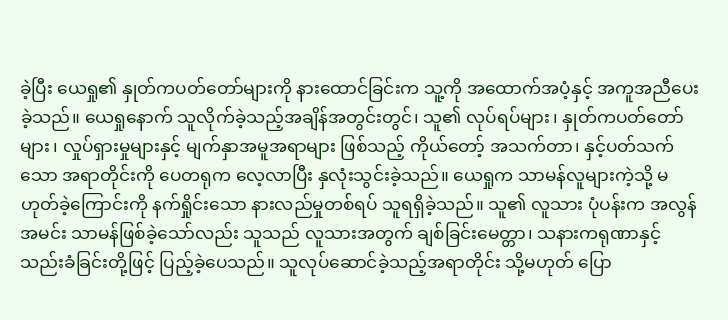ခဲ့ပြီး ယေရှု၏ နှုတ်ကပတ်တော်များကို နားထောင်ခြင်းက သူ့ကို အထောက်အပံ့နှင့် အကူအညီပေးခဲ့သည်။ ယေရှုနောက် သူလိုက်ခဲ့သည့်အချိန်အတွင်းတွင်၊ သူ၏ လုပ်ရပ်များ၊ နှုတ်ကပတ်တော်များ၊ လှုပ်ရှားမှုများနှင့် မျက်နှာအမူအရာများ ဖြစ်သည့် ကိုယ်တော့် အသက်တာ၊ နှင့်ပတ်သက်သော အရာတိုင်းကို ပေတရုက လေ့လာပြီး နှလုံးသွင်းခဲ့သည်။ ယေရှုက သာမန်လူများကဲ့သို့ မဟုတ်ခဲ့ကြောင်းကို နက်ရှိုင်းသော နားလည်မှုတစ်ရပ် သူရရှိခဲ့သည်။ သူ၏ လူသား ပုံပန်းက အလွန်အမင်း သာမန်ဖြစ်ခဲ့သော်လည်း သူသည် လူသားအတွက် ချစ်ခြင်းမေတ္တာ၊ သနားကရုဏာနှင့် သည်းခံခြင်းတို့ဖြင့် ပြည့်ခဲ့ပေသည်။ သူလုပ်ဆောင်ခဲ့သည့်အရာတိုင်း သို့မဟုတ် ပြော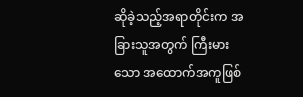ဆိုခဲ့သည့်အရာတိုင်းက အခြားသူအတွက် ကြီးမားသော အထောက်အကူဖြစ်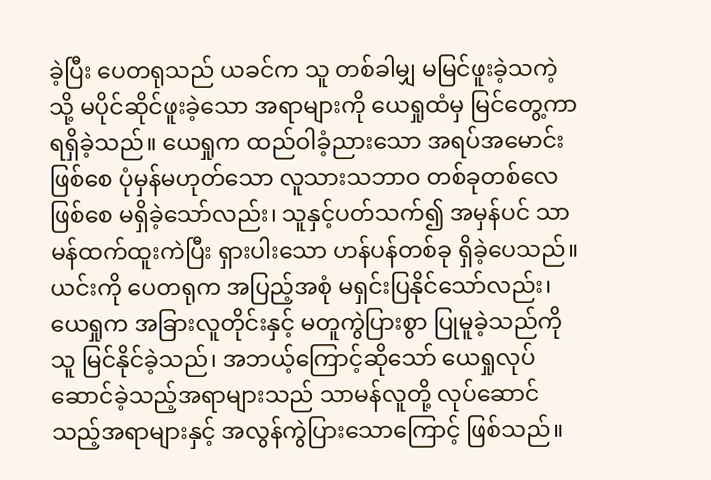ခဲ့ပြီး ပေတရုသည် ယခင်က သူ တစ်ခါမျှ မမြင်ဖူးခဲ့သကဲ့သို့ မပိုင်ဆိုင်ဖူးခဲ့သော အရာများကို ယေရှုထံမှ မြင်တွေ့ကာ ရရှိခဲ့သည်။ ယေရှုက ထည်ဝါခံ့ညားသော အရပ်အမောင်းဖြစ်စေ ပုံမှန်မဟုတ်သော လူသားသဘာဝ တစ်ခုတစ်လေဖြစ်စေ မရှိခဲ့သော်လည်း၊ သူနှင့်ပတ်သက်၍ အမှန်ပင် သာမန်ထက်ထူးကဲပြီး ရှားပါးသော ဟန်ပန်တစ်ခု ရှိခဲ့ပေသည်။ ယင်းကို ပေတရုက အပြည့်အစုံ မရှင်းပြနိုင်သော်လည်း၊ ယေရှုက အခြားလူတိုင်းနှင့် မတူကွဲပြားစွာ ပြုမူခဲ့သည်ကို သူ မြင်နိုင်ခဲ့သည်၊ အဘယ့်ကြောင့်ဆိုသော် ယေရှုလုပ်ဆောင်ခဲ့သည့်အရာများသည် သာမန်လူတို့ လုပ်ဆောင်သည့်အရာများနှင့် အလွန်ကွဲပြားသောကြောင့် ဖြစ်သည်။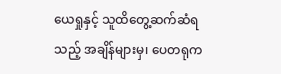ယေရှုနှင့် သူထိတွေ့ဆက်ဆံရသည့် အချိန်များမှ၊ ပေတရုက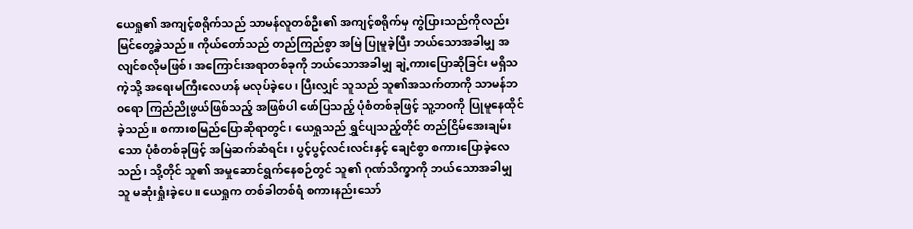ယေရှု၏ အကျင့်စရိုက်သည် သာမန်လူတစ်ဦး၏ အကျင့်စရိုက်မှ ကွဲပြားသည်ကိုလည်း မြင်တွေ့ခဲ့သည်။ ကိုယ်တော်သည် တည်ကြည်စွာ အမြဲ ပြုမူခဲ့ပြီး ဘယ်သောအခါမျှ အလျင်စလိုမဖြစ်၊ အကြောင်းအရာတစ်ခုကို ဘယ်သောအခါမျှ ချဲ့ကားပြောဆိုခြင်း မရှိသကဲ့သို့ အရေးမကြီးလေဟန် မလုပ်ခဲ့ပေ၊ ပြီးလျှင် သူသည် သူ၏အသက်တာကို သာမန်ဘ၀ရော ကြည်ညိုဖွယ်ဖြစ်သည့် အဖြစ်ပါ ဖော်ပြသည့် ပုံစံတစ်ခုဖြင့် သူ့ဘ၀ကို ပြုမူနေထိုင်ခဲ့သည်။ စကားစမြည်ပြောဆိုရာတွင်၊ ယေရှုသည် ရွှင်ပျသည့်တိုင် တည်ငြိမ်အေးချမ်းသော ပုံစံတစ်ခုဖြင့် အမြဲဆက်ဆံရင်း၊ ပွင့်ပွင့်လင်းလင်းနှင့် ချေငံစွာ စကားပြောခဲ့လေသည်၊ သို့တိုင် သူ၏ အမှုဆောင်ရွက်နေစဉ်တွင် သူ၏ ဂုဏ်သိက္ခာကို ဘယ်သောအခါမျှ သူ မဆုံးရှုံးခဲ့ပေ။ ယေရှုက တစ်ခါတစ်ရံ စကားနည်းသော်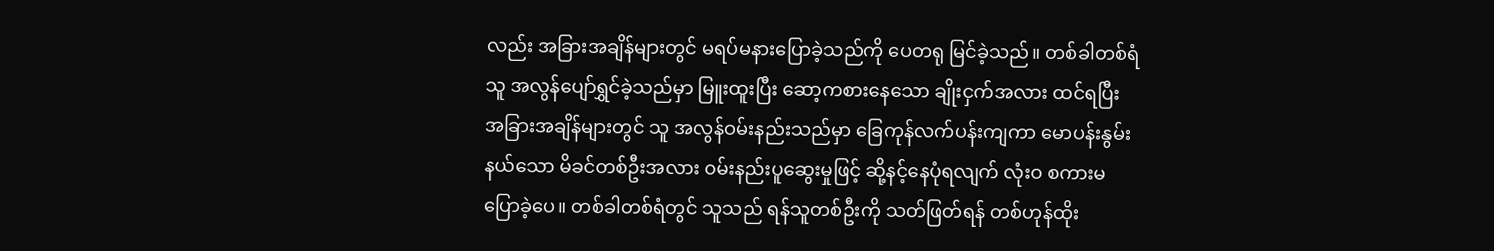လည်း အခြားအချိန်များတွင် မရပ်မနားပြောခဲ့သည်ကို ပေတရု မြင်ခဲ့သည်။ တစ်ခါတစ်ရံ သူ အလွန်ပျော်ရွှင်ခဲ့သည်မှာ မြူးထူးပြီး ဆော့ကစားနေသော ချိုးငှက်အလား ထင်ရပြီး အခြားအချိန်များတွင် သူ အလွန်ဝမ်းနည်းသည်မှာ ခြေကုန်လက်ပန်းကျကာ မောပန်းနွမ်းနယ်သော မိခင်တစ်ဦးအလား ၀မ်းနည်းပူဆွေးမှုဖြင့် ဆို့နင့်နေပုံရလျက် လုံးဝ စကားမပြောခဲ့ပေ။ တစ်ခါတစ်ရံတွင် သူသည် ရန်သူတစ်ဦးကို သတ်ဖြတ်ရန် တစ်ဟုန်ထိုး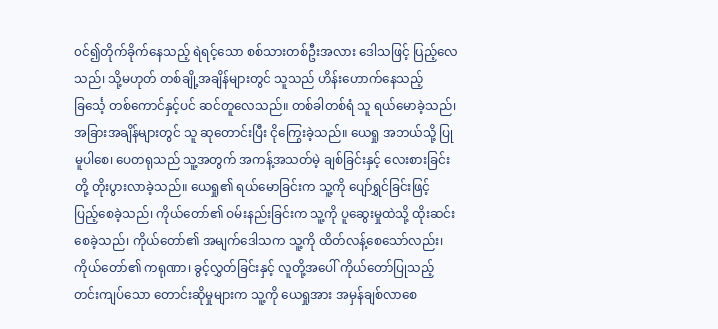၀င်၍တိုက်ခိုက်နေသည့် ရဲရင့်သော စစ်သားတစ်ဦးအလား ဒေါသဖြင့် ပြည့်လေသည်၊ သို့မဟုတ် တစ်ချို့အချိန်များတွင် သူသည် ဟိန်းဟောက်နေသည့် ခြင်္သေ့ တစ်ကောင်နှင့်ပင် ဆင်တူလေသည်။ တစ်ခါတစ်ရံ သူ ရယ်မောခဲ့သည်၊ အခြားအချိန်များတွင် သူ ဆုတောင်းပြီး ငိုကြွေးခဲ့သည်။ ယေရှု အဘယ်သို့ ပြုမူပါစေ၊ ပေတရုသည် သူ့အတွက် အကန့်အသတ်မဲ့ ချစ်ခြင်းနှင့် လေးစားခြင်းတို့ တိုးပွားလာခဲ့သည်။ ယေရှု၏ ရယ်မောခြင်းက သူ့ကို ပျော်ရွှင်ခြင်းဖြင့် ပြည့်စေခဲ့သည်၊ ကိုယ်တော်၏ ဝမ်းနည်းခြင်းက သူ့ကို ပူဆွေးမှုထဲသို့ ထိုးဆင်းစေခဲ့သည်၊ ကိုယ်တော်၏ အမျက်ဒေါသက သူ့ကို ထိတ်လန့်စေသော်လည်း၊ ကိုယ်တော်၏ ကရုဏာ၊ ခွင့်လွှတ်ခြင်းနှင့် လူတို့အပေါ် ကိုယ်တော်ပြုသည့် တင်းကျပ်သော တောင်းဆိုမှုများက သူ့ကို ယေရှုအား အမှန်ချစ်လာစေ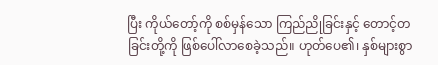ပြီး ကိုယ်တော့်ကို စစ်မှန်သော ကြည်ညိုခြင်းနှင့် တောင့်တခြင်းတို့ကို ဖြစ်ပေါ်လာစေခဲ့သည်။ ဟုတ်ပေ၏၊ နှစ်များစွာ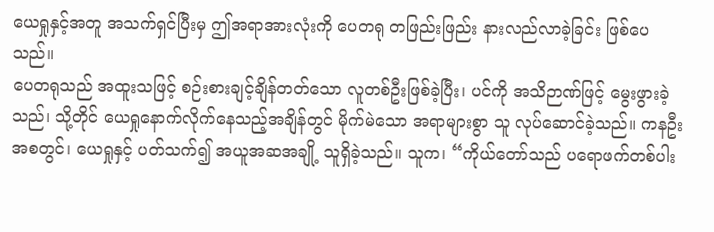ယေရှုနှင့်အတူ အသက်ရှင်ပြီးမှ ဤအရာအားလုံးကို ပေတရု တဖြည်းဖြည်း နားလည်လာခဲ့ခြင်း ဖြစ်ပေသည်။
ပေတရုသည် အထူးသဖြင့် စဉ်းစားချင့်ချိန်တတ်သော လူတစ်ဦးဖြစ်ခဲ့ပြီး၊ ပင်ကို အသိဉာဏ်ဖြင့် မွေးဖွားခဲ့သည်၊ သို့တိုင် ယေရှုနောက်လိုက်နေသည့်အချိန်တွင် မိုက်မဲသော အရာများစွာ သူ လုပ်ဆောင်ခဲ့သည်။ ကနဦးအစတွင်၊ ယေရှုနှင့် ပတ်သက်၍ အယူအဆအချို့ သူရှိခဲ့သည်။ သူက၊ “ကိုယ်တော်သည် ပရောဖက်တစ်ပါး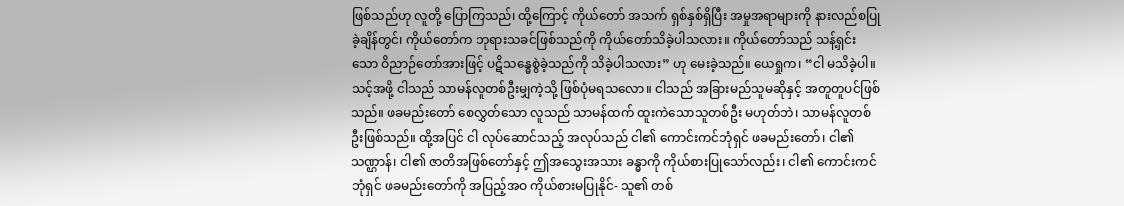ဖြစ်သည်ဟု လူတို့ ပြောကြသည်၊ ထို့ကြောင့် ကိုယ်တော် အသက် ရှစ်နှစ်ရှိပြီး အမှုအရာများကို နားလည်စပြုခဲ့ချိန်တွင်၊ ကိုယ်တော်က ဘုရားသခင်ဖြစ်သည်ကို ကိုယ်တော်သိခဲ့ပါသလား။ ကိုယ်တော်သည် သန့်ရှင်းသော ဝိညာဉ်တော်အားဖြင့် ပဋိသန္ဓေစွဲခဲ့သည်ကို သိခဲ့ပါသလား” ဟု မေးခဲ့သည်။ ယေရှုက၊ “ငါ မသိခဲ့ပါ။ သင့်အဖို့ ငါသည် သာမန်လူတစ်ဦးမျှကဲ့သို့ ဖြစ်ပုံမရသလော။ ငါသည် အခြားမည်သူမဆိုနှင့် အတူတူပင်ဖြစ်သည်။ ဖခမည်းတော် စေလွှတ်သော လူသည် သာမန်ထက် ထူးကဲသောသူတစ်ဦး မဟုတ်ဘဲ၊ သာမန်လူတစ်ဦးဖြစ်သည်။ ထို့အပြင် ငါ လုပ်ဆောင်သည့် အလုပ်သည် ငါ၏ ကောင်းကင်ဘုံရှင် ဖခမည်းတော်၊ ငါ၏ သဏ္ဌာန်၊ ငါ၏ ဇာတိအဖြစ်တော်နှင့် ဤအသွေးအသား ခန္ဓာကို ကိုယ်စားပြုသော်လည်း၊ ငါ၏ ကောင်းကင်ဘုံရှင် ဖခမည်းတော်ကို အပြည့်အဝ ကိုယ်စားမပြုနိုင်- သူ၏ တစ်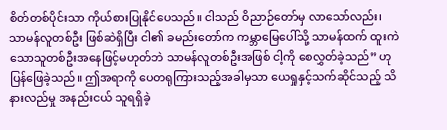စိတ်တစ်ပိုင်းသာ ကိုယ်စားပြုနိုင်ပေသည်။ ငါသည် ဝိညာဉ်တော်မှ လာသော်လည်း၊ သာမန်လူတစ်ဦး ဖြစ်ဆဲရှိပြီး ငါ၏ ခမည်းတော်က ကမ္ဘာမြေပေါ်သို့ သာမန်ထက် ထူးကဲသောသူတစ်ဦးအနေဖြင့်မဟုတ်ဘဲ သာမန်လူတစ်ဦးအဖြစ် ငါ့ကို စေလွှတ်ခဲ့သည်” ဟု ပြန်ဖြေခဲ့သည်။ ဤအရာကို ပေတရုကြားသည့်အခါမှသာ ယေရှုနှင့်သက်ဆိုင်သည့် သိနားလည်မှု အနည်းငယ် သူရရှိခဲ့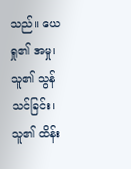သည်။ ယေရှု၏ အမှု၊ သူ၏ သွန်သင်ခြင်း၊ သူ၏ ထိန်း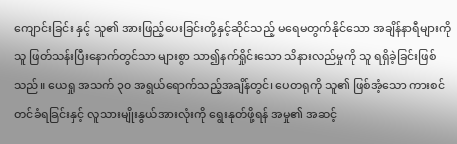ကျောင်းခြင်း နှင့် သူ၏ အားဖြည့်ပေးခြင်းတို့နှင့်ဆိုင်သည့် မရေမတွက်နိုင်သော အချိန်နာရီများကို သူ ဖြတ်သန်းပြီးနောက်တွင်သာ များစွာ သာ၍နက်ရှိုင်းသော သိနားလည်မှုကို သူ ရရှိခဲ့ခြင်းဖြစ်သည်။ ယေရှု အသက် ၃၀ အရွယ်ရောက်သည့်အချိန်တွင်၊ ပေတရုကို သူ၏ ဖြစ်အံ့သော ကားစင်တင်ခံရခြင်းနှင့် လူသားမျိုးနွယ်အားလုံးကို ရွေးနုတ်ဖို့ရန် အမှု၏ အဆင့်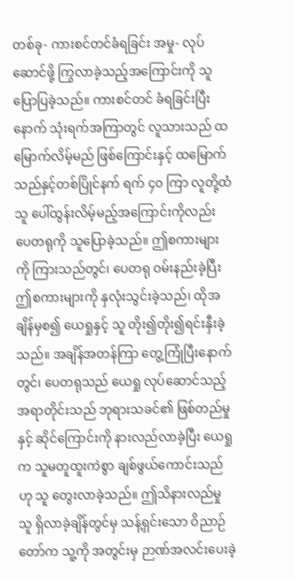တစ်ခု- ကားစင်တင်ခံရခြင်း အမှု- လုပ်ဆောင်ဖို့ ကြွလာခဲ့သည့်အကြောင်းကို သူ ပြောပြခဲ့သည်။ ကားစင်တင် ခံရခြင်းပြီးနောက် သုံးရက်အကြာတွင် လူသားသည် ထမြောက်လိမ့်မည် ဖြစ်ကြောင်းနှင့် ထမြောက်သည်နှင့်တစ်ပြိုင်နက် ရက် ၄၀ ကြာ လူတို့ထံ သူ ပေါ်ထွန်းလိမ့်မည့်အကြောင်းကိုလည်း ပေတရုကို သူပြောခဲ့သည်။ ဤစကားများကို ကြားသည်တွင်၊ ပေတရု ဝမ်းနည်းခဲ့ပြီး ဤစကားများကို နှလုံးသွင်းခဲ့သည်၊ ထိုအချိန်မှစ၍ ယေရှုနှင့် သူ တိုး၍တိုး၍ရင်းနှီးခဲ့သည်။ အချိန်အတန်ကြာ တွေ့ကြုံပြီးနောက်တွင်၊ ပေတရုသည် ယေရှု လုပ်ဆောင်သည့်အရာတိုင်းသည် ဘုရားသခင်၏ ဖြစ်တည်မှုနှင့် ဆိုင်ကြောင်းကို နားလည်လာခဲ့ပြီး ယေရှုက သူမတူထူးကဲစွာ ချစ်ဖွယ်ကောင်းသည်ဟု သူ တွေးလာခဲ့သည်။ ဤသိနားလည်မှု သူ ရှိလာခဲ့ချိန်တွင်မှ သန့်ရှင်းသော ဝိညာဉ်တော်က သူ့ကို အတွင်းမှ ဉာဏ်အလင်းပေးခဲ့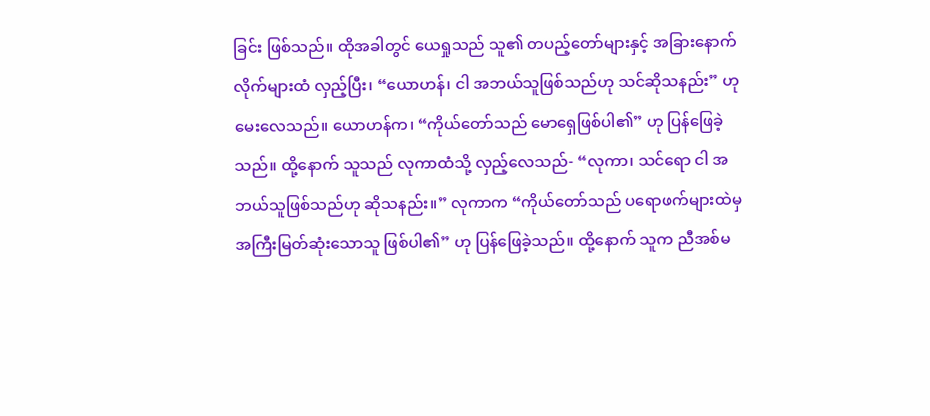ခြင်း ဖြစ်သည်။ ထိုအခါတွင် ယေရှုသည် သူ၏ တပည့်တော်များနှင့် အခြားနောက်လိုက်များထံ လှည့်ပြီး၊ “ယောဟန်၊ ငါ အဘယ်သူဖြစ်သည်ဟု သင်ဆိုသနည်း” ဟု မေးလေသည်။ ယောဟန်က၊ “ကိုယ်တော်သည် မောရှေဖြစ်ပါ၏” ဟု ပြန်ဖြေခဲ့သည်။ ထို့နောက် သူသည် လုကာထံသို့ လှည့်လေသည်- “လုကာ၊ သင်ရော ငါ အဘယ်သူဖြစ်သည်ဟု ဆိုသနည်း။” လုကာက “ကိုယ်တော်သည် ပရောဖက်များထဲမှ အကြီးမြတ်ဆုံးသောသူ ဖြစ်ပါ၏” ဟု ပြန်ဖြေခဲ့သည်။ ထို့နောက် သူက ညီအစ်မ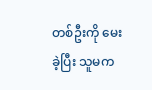တစ်ဦးကို မေးခဲ့ပြီး သူမက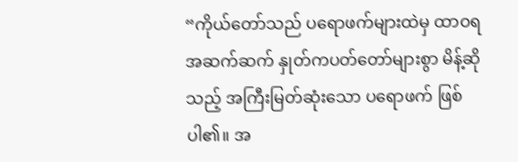“ကိုယ်တော်သည် ပရောဖက်များထဲမှ ထာဝရ အဆက်ဆက် နှုတ်ကပတ်တော်များစွာ မိန့်ဆိုသည့် အကြီးမြတ်ဆုံးသော ပရောဖက် ဖြစ်ပါ၏။ အ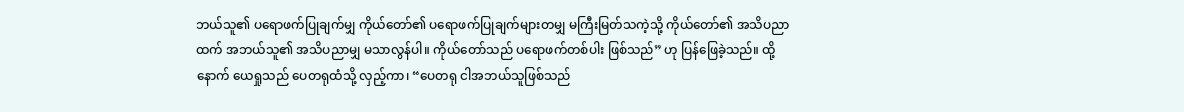ဘယ်သူ၏ ပရောဖက်ပြုချက်မျှ ကိုယ်တော်၏ ပရောဖက်ပြုချက်များတမျှ မကြီးမြတ်သကဲ့သို့ ကိုယ်တော်၏ အသိပညာထက် အဘယ်သူ၏ အသိပညာမျှ မသာလွန်ပါ။ ကိုယ်တော်သည် ပရောဖက်တစ်ပါး ဖြစ်သည်” ဟု ပြန်ဖြေခဲ့သည်။ ထို့နောက် ယေရှုသည် ပေတရုထံသို့ လှည့်ကာ၊ “ပေတရု ငါအဘယ်သူဖြစ်သည်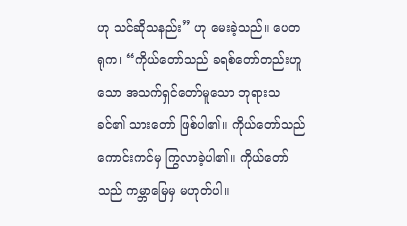ဟု သင်ဆိုသနည်း” ဟု မေးခဲ့သည်။ ပေတရုက၊ “ကိုယ်တော်သည် ခရစ်တော်တည်းဟူသော အသက်ရှင်တော်မူသော ဘုရားသခင်၏ သားတော် ဖြစ်ပါ၏။ ကိုယ်တော်သည် ကောင်းကင်မှ ကြွလာခဲ့ပါ၏။ ကိုယ်တော်သည် ကမ္ဘာမြေမှ မဟုတ်ပါ။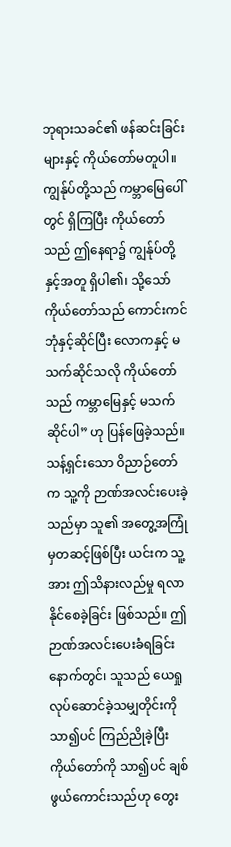ဘုရားသခင်၏ ဖန်ဆင်းခြင်းများနှင့် ကိုယ်တော်မတူပါ။ ကျွန်ုပ်တို့သည် ကမ္ဘာမြေပေါ်တွင် ရှိကြပြီး ကိုယ်တော်သည် ဤနေရာ၌ ကျွန်ုပ်တို့နှင့်အတူ ရှိပါ၏၊ သို့သော် ကိုယ်တော်သည် ကောင်းကင်ဘုံနှင့်ဆိုင်ပြီး လောကနှင့် မသက်ဆိုင်သလို ကိုယ်တော်သည် ကမ္ဘာမြေနှင့် မသက်ဆိုင်ပါ” ဟု ပြန်ဖြေခဲ့သည်။ သန့်ရှင်းသော ဝိညာဉ်တော်က သူ့ကို ဉာဏ်အလင်းပေးခဲ့သည်မှာ သူ၏ အတွေ့အကြုံမှတဆင့်ဖြစ်ပြီး ယင်းက သူ့အား ဤသိနားလည်မှု ရလာနိုင်စေခဲ့ခြင်း ဖြစ်သည်။ ဤဉာဏ်အလင်းပေးခံရခြင်းနောက်တွင်၊ သူသည် ယေရှုလုပ်ဆောင်ခဲ့သမျှတိုင်းကို သာ၍ပင် ကြည်ညိုခဲ့ပြီး ကိုယ်တော်ကို သာ၍ပင် ချစ်ဖွယ်ကောင်းသည်ဟု တွေး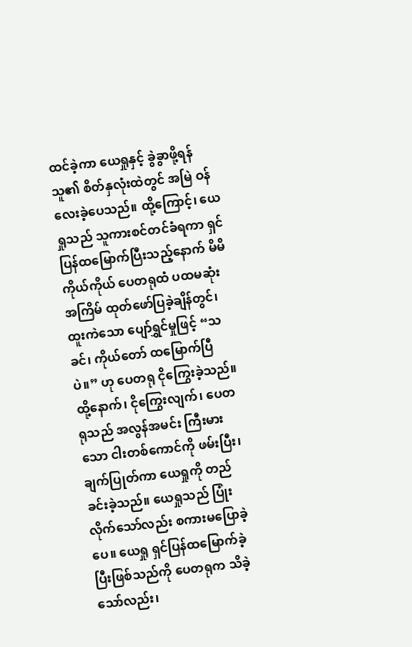ထင်ခဲ့ကာ ယေရှုနှင့် ခွဲခွာဖို့ရန် သူ၏ စိတ်နှလုံးထဲတွင် အမြဲ ဝန်လေးခဲ့ပေသည်။ ထို့ကြောင့်၊ ယေရှုသည် သူကားစင်တင်ခံရကာ ရှင်ပြန်ထမြောက်ပြီးသည့်နောက် မိမိကိုယ်ကိုယ် ပေတရုထံ ပထမဆုံးအကြိမ် ထုတ်ဖော်ပြခဲ့ချိန်တွင်၊ ထူးကဲသော ပျော်ရွှင်မှုဖြင့် “သခင်၊ ကိုယ်တော် ထမြောက်ပြီပဲ။” ဟု ပေတရု ငိုကြွေးခဲ့သည်။ ထို့နောက်၊ ငိုကြွေးလျက်၊ ပေတရုသည် အလွန်အမင်း ကြီးမားသော ငါးတစ်ကောင်ကို ဖမ်းပြီး၊ ချက်ပြုတ်ကာ ယေရှုကို တည်ခင်းခဲ့သည်။ ယေရှုသည် ပြုံးလိုက်သော်လည်း စကားမပြောခဲ့ပေ။ ယေရှု ရှင်ပြန်ထမြောက်ခဲ့ပြီးဖြစ်သည်ကို ပေတရုက သိခဲ့သော်လည်း၊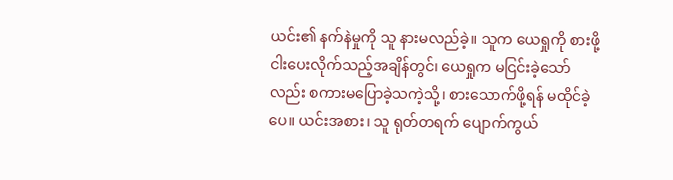ယင်း၏ နက်နဲမှုကို သူ နားမလည်ခဲ့။ သူက ယေရှုကို စားဖို့ ငါးပေးလိုက်သည့်အချိန်တွင်၊ ယေရှုက မငြင်းခဲ့သော်လည်း စကားမပြောခဲ့သကဲ့သို့၊ စားသောက်ဖို့ရန် မထိုင်ခဲ့ပေ။ ယင်းအစား၊ သူ ရုတ်တရက် ပျောက်ကွယ်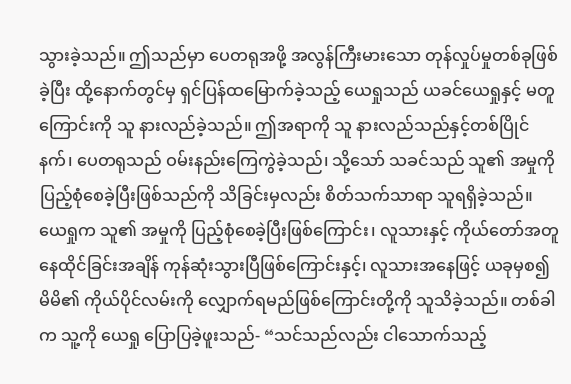သွားခဲ့သည်။ ဤသည်မှာ ပေတရုအဖို့ အလွန်ကြီးမားသော တုန်လှုပ်မှုတစ်ခုဖြစ်ခဲ့ပြီး ထို့နောက်တွင်မှ ရှင်ပြန်ထမြောက်ခဲ့သည့် ယေရှုသည် ယခင်ယေရှုနှင့် မတူကြောင်းကို သူ နားလည်ခဲ့သည်။ ဤအရာကို သူ နားလည်သည်နှင့်တစ်ပြိုင်နက်၊ ပေတရုသည် ဝမ်းနည်းကြေကွဲခဲ့သည်၊ သို့သော် သခင်သည် သူ၏ အမှုကို ပြည့်စုံစေခဲ့ပြီးဖြစ်သည်ကို သိခြင်းမှလည်း စိတ်သက်သာရာ သူရရှိခဲ့သည်။ ယေရှုက သူ၏ အမှုကို ပြည့်စုံစေခဲ့ပြီးဖြစ်ကြောင်း၊ လူသားနှင့် ကိုယ်တော်အတူ နေထိုင်ခြင်းအချိန် ကုန်ဆုံးသွားပြီဖြစ်ကြောင်းနှင့်၊ လူသားအနေဖြင့် ယခုမှစ၍ မိမိ၏ ကိုယ်ပိုင်လမ်းကို လျှောက်ရမည်ဖြစ်ကြောင်းတို့ကို သူသိခဲ့သည်။ တစ်ခါက သူ့ကို ယေရှု ပြောပြခဲ့ဖူးသည်- “သင်သည်လည်း ငါသောက်သည့်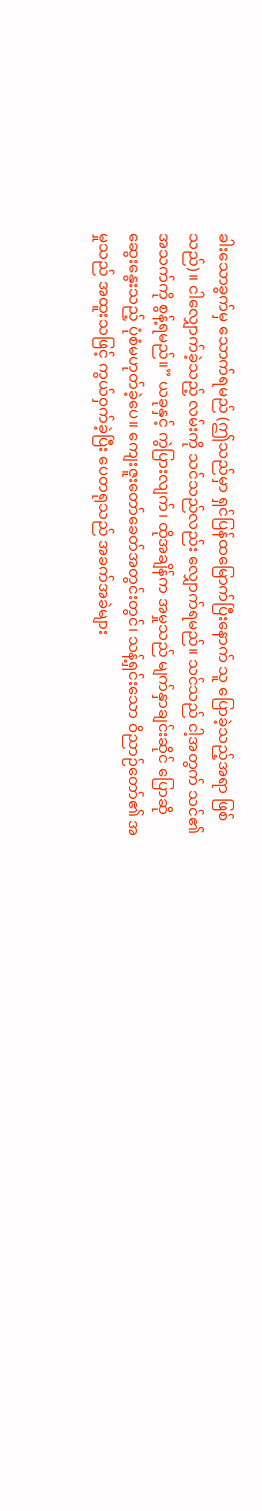ခါးသောခွက်မှ သောက်ရမည် (ဤသည်မှာ ရှင်ပြန်ထမြောက်ပြီးနောက် သူ ပြောခဲ့သည့်အရာ ဖြစ်သည်)။ ငါလျှောက်ခဲ့သည့် လမ်းကို သင်သည်လည်း လျှောက်ရမည်။ သင်သည် ငါ့အတွက် သင်၏ အသက်ကို စွန့်ရမည်။” ယခုနှင့် ကွဲပြားလျက်၊ ထိုအချိန်က အမှုသည် မျက်နှာချင်းဆိုင် ပြောဆိုဆွေးနွေးသည့် ပုံစံမဟုတ်ခဲ့ပေ။ ကျေးဇူးတော်ခေတ်အတွင်းတွင်၊ သန့်ရှင်းသော ဝိညာဉ်တော်၏ အမှုသည် အထူးသဖြင့် ကွယ်ဝှက်ခဲ့ပြီး ပေတရုသည် အခက်အခဲများ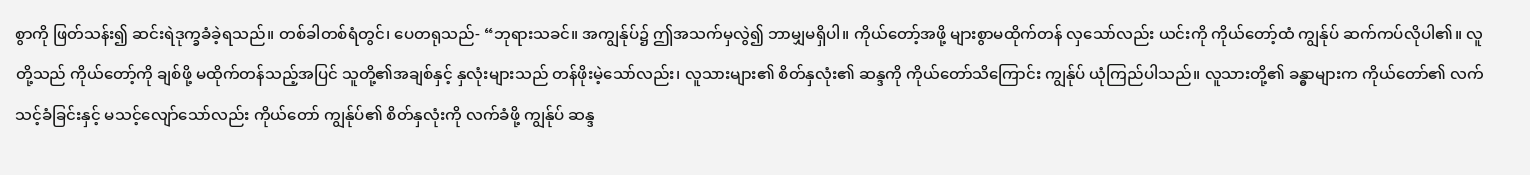စွာကို ဖြတ်သန်း၍ ဆင်းရဲဒုက္ခခံခဲ့ရသည်။ တစ်ခါတစ်ရံတွင်၊ ပေတရုသည်- “ဘုရားသခင်။ အကျွန်ုပ်၌ ဤအသက်မှလွဲ၍ ဘာမျှမရှိပါ။ ကိုယ်တော့်အဖို့ များစွာမထိုက်တန် လှသော်လည်း ယင်းကို ကိုယ်တော့်ထံ ကျွန်ုပ် ဆက်ကပ်လိုပါ၏။ လူတို့သည် ကိုယ်တော့်ကို ချစ်ဖို့ မထိုက်တန်သည့်အပြင် သူတို့၏အချစ်နှင့် နှလုံးများသည် တန်ဖိုးမဲ့သော်လည်း၊ လူသားများ၏ စိတ်နှလုံး၏ ဆန္ဒကို ကိုယ်တော်သိကြောင်း ကျွန်ုပ် ယုံကြည်ပါသည်။ လူသားတို့၏ ခန္ဓာများက ကိုယ်တော်၏ လက်သင့်ခံခြင်းနှင့် မသင့်လျော်သော်လည်း ကိုယ်တော် ကျွန်ုပ်၏ စိတ်နှလုံးကို လက်ခံဖို့ ကျွန်ုပ် ဆန္ဒ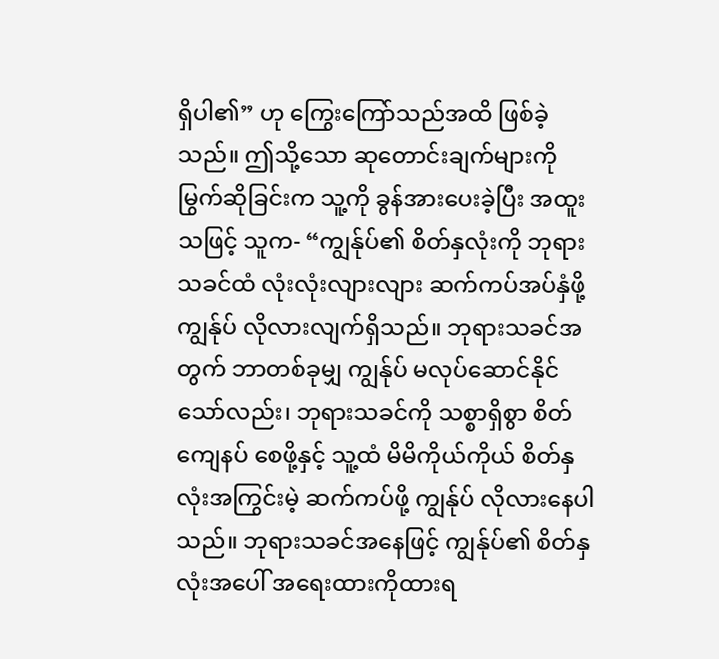ရှိပါ၏” ဟု ကြွေးကြော်သည်အထိ ဖြစ်ခဲ့သည်။ ဤသို့သော ဆုတောင်းချက်များကို မြွက်ဆိုခြင်းက သူ့ကို ခွန်အားပေးခဲ့ပြီး အထူးသဖြင့် သူက- “ကျွန်ုပ်၏ စိတ်နှလုံးကို ဘုရားသခင်ထံ လုံးလုံးလျားလျား ဆက်ကပ်အပ်နှံဖို့ ကျွန်ုပ် လိုလားလျက်ရှိသည်။ ဘုရားသခင်အတွက် ဘာတစ်ခုမျှ ကျွန်ုပ် မလုပ်ဆောင်နိုင်သော်လည်း၊ ဘုရားသခင်ကို သစ္စာရှိစွာ စိတ်ကျေနပ် စေဖို့နှင့် သူ့ထံ မိမိကိုယ်ကိုယ် စိတ်နှလုံးအကြွင်းမဲ့ ဆက်ကပ်ဖို့ ကျွန်ုပ် လိုလားနေပါသည်။ ဘုရားသခင်အနေဖြင့် ကျွန်ုပ်၏ စိတ်နှလုံးအပေါ် အရေးထားကိုထားရ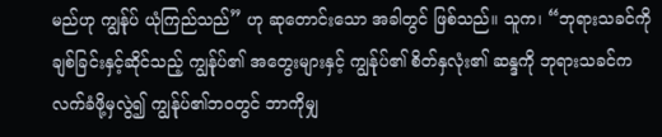မည်ဟု ကျွန်ုပ် ယုံကြည်သည်” ဟု ဆုတောင်းသော အခါတွင် ဖြစ်သည်။ သူက၊ “ဘုရားသခင်ကို ချစ်ခြင်းနှင့်ဆိုင်သည့် ကျွန်ုပ်၏ အတွေးများနှင့် ကျွန်ုပ်၏ စိတ်နှလုံး၏ ဆန္ဒကို ဘုရားသခင်က လက်ခံဖို့မှလွဲ၍ ကျွန်ုပ်၏ဘဝတွင် ဘာကိုမျှ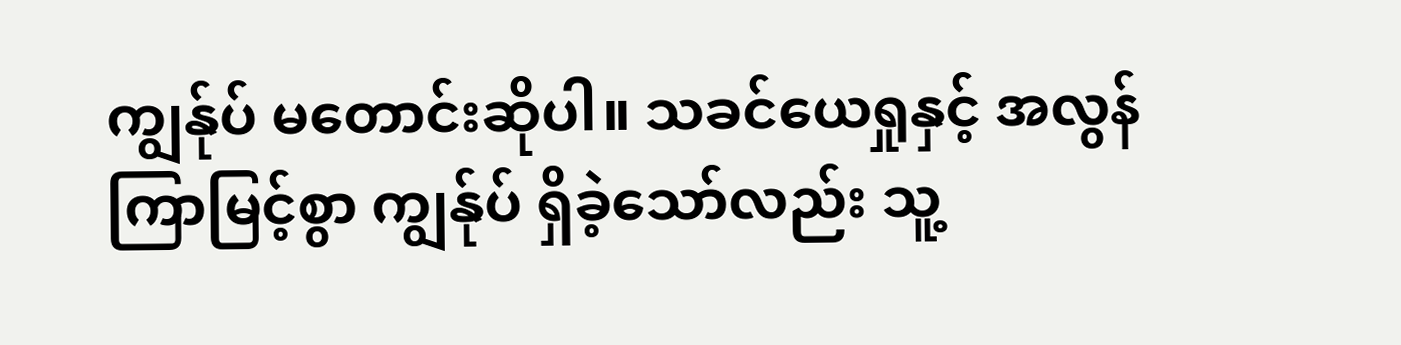ကျွန်ုပ် မတောင်းဆိုပါ။ သခင်ယေရှုနှင့် အလွန်ကြာမြင့်စွာ ကျွန်ုပ် ရှိခဲ့သော်လည်း သူ့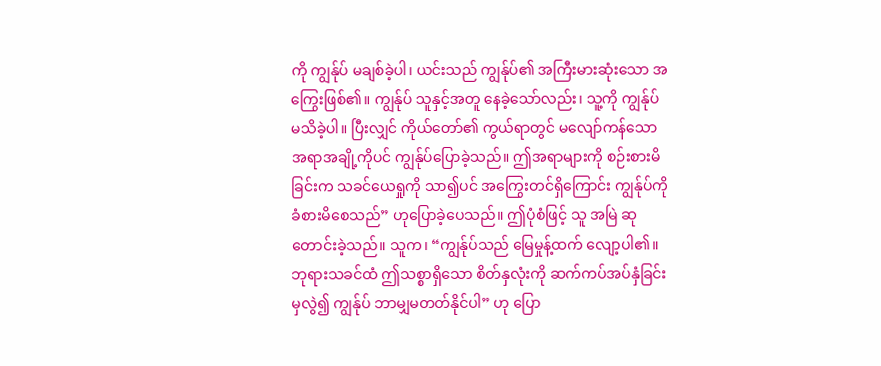ကို ကျွန်ုပ် မချစ်ခဲ့ပါ၊ ယင်းသည် ကျွန်ုပ်၏ အကြီးမားဆုံးသော အကြွေးဖြစ်၏။ ကျွန်ုပ် သူနှင့်အတူ နေခဲ့သော်လည်း၊ သူ့ကို ကျွန်ုပ် မသိခဲ့ပါ။ ပြီးလျှင် ကိုယ်တော်၏ ကွယ်ရာတွင် မလျော်ကန်သော အရာအချို့ကိုပင် ကျွန်ုပ်ပြောခဲ့သည်။ ဤအရာများကို စဉ်းစားမိခြင်းက သခင်ယေရှုကို သာ၍ပင် အကြွေးတင်ရှိကြောင်း ကျွန်ုပ်ကို ခံစားမိစေသည်” ဟုပြောခဲ့ပေသည်။ ဤပုံစံဖြင့် သူ အမြဲ ဆုတောင်းခဲ့သည်။ သူက၊ “ကျွန်ုပ်သည် မြေမှုန့်ထက် လျော့ပါ၏။ ဘုရားသခင်ထံ ဤသစ္စာရှိသော စိတ်နှလုံးကို ဆက်ကပ်အပ်နှံခြင်းမှလွဲ၍ ကျွန်ုပ် ဘာမျှမတတ်နိုင်ပါ” ဟု ပြော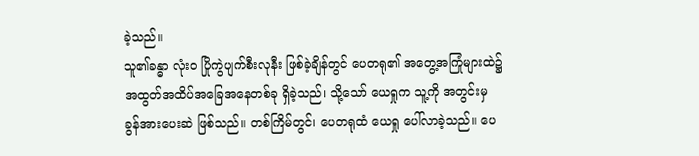ခဲ့သည်။
သူ၏ခန္ဓာ လုံးဝ ပြိုကွဲပျက်စီးလုနီး ဖြစ်ခဲ့ချိန်တွင် ပေတရု၏ အတွေ့အကြုံများထဲ၌ အထွတ်အထိပ်အခြေအနေတစ်ခု ရှိခဲ့သည်၊ သို့သော် ယေရှုက သူ့ကို အတွင်းမှ ခွန်အားပေးဆဲ ဖြစ်သည်။ တစ်ကြိမ်တွင်၊ ပေတရုထံ ယေရှု ပေါ်လာခဲ့သည်။ ပေ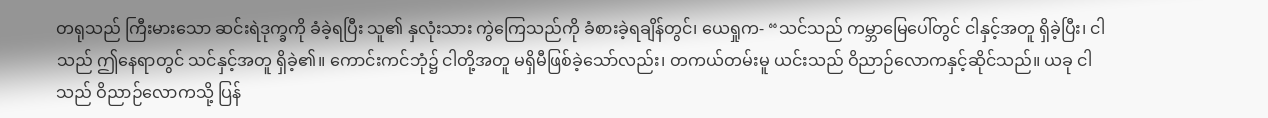တရုသည် ကြီးမားသော ဆင်းရဲဒုက္ခကို ခံခဲ့ရပြီး သူ၏ နှလုံးသား ကွဲကြေသည်ကို ခံစားခဲ့ရချိန်တွင်၊ ယေရှုက- “သင်သည် ကမ္ဘာမြေပေါ်တွင် ငါနှင့်အတူ ရှိခဲ့ပြီး၊ ငါသည် ဤနေရာတွင် သင်နှင့်အတူ ရှိခဲ့၏။ ကောင်းကင်ဘုံ၌ ငါတို့အတူ မရှိမီဖြစ်ခဲ့သော်လည်း၊ တကယ်တမ်းမူ ယင်းသည် ဝိညာဉ်လောကနှင့်ဆိုင်သည်။ ယခု ငါသည် ဝိညာဉ်လောကသို့ ပြန်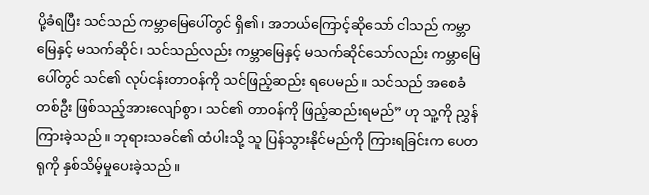ပို့ခံရပြီး သင်သည် ကမ္ဘာမြေပေါ်တွင် ရှိ၏၊ အဘယ်ကြောင့်ဆိုသော် ငါသည် ကမ္ဘာမြေနှင့် မသက်ဆိုင်၊ သင်သည်လည်း ကမ္ဘာမြေနှင့် မသက်ဆိုင်သော်လည်း ကမ္ဘာမြေပေါ်တွင် သင်၏ လုပ်ငန်းတာဝန်ကို သင်ဖြည့်ဆည်း ရပေမည်။ သင်သည် အစေခံတစ်ဦး ဖြစ်သည့်အားလျော်စွာ၊ သင်၏ တာဝန်ကို ဖြည့်ဆည်းရမည်” ဟု သူ့ကို ညွှန်ကြားခဲ့သည်။ ဘုရားသခင်၏ ထံပါးသို့ သူ ပြန်သွားနိုင်မည်ကို ကြားရခြင်းက ပေတရုကို နှစ်သိမ့်မှုပေးခဲ့သည်။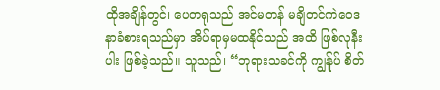ထိုအချိန်တွင်၊ ပေတရုသည် အင်မတန် မချိတင်ကဲဝေဒနာခံစားရသည်မှာ အိပ်ရာမှမထနိုင်သည် အထိ ဖြစ်လုနီးပါး ဖြစ်ခဲ့သည်။ သူသည်၊ “ဘုရားသခင်ကို ကျွန်ုပ် စိတ်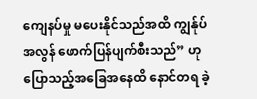ကျေနပ်မှု မပေးနိုင်သည်အထိ ကျွန်ုပ် အလွန် ဖောက်ပြန်ပျက်စီးသည်” ဟု ပြောသည့်အခြေအနေထိ နောင်တရ ခဲ့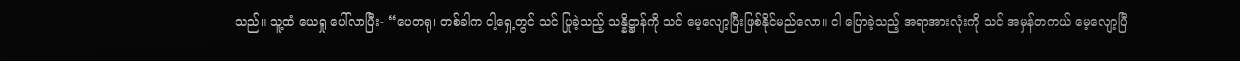သည်။ သူ့ထံ ယေရှု ပေါ်လာပြီး- “ပေတရု၊ တစ်ခါက ငါ့ရှေ့တွင် သင် ပြုခဲ့သည့် သန္နိဋ္ဌာန်ကို သင် မေ့လျော့ပြီးဖြစ်နိုင်မည်လော။ ငါ ပြောခဲ့သည့် အရာအားလုံးကို သင် အမှန်တကယ် မေ့လျော့ပြီ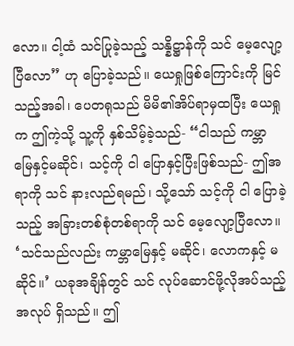လော။ ငါ့ထံ သင်ပြုခဲ့သည့် သန္နိဋ္ဌာန်ကို သင် မေ့လျော့ပြီလော” ဟု ပြောခဲ့သည်။ ယေရှုဖြစ်ကြောင်းကို မြင်သည့်အခါ၊ ပေတရုသည် မိမိ၏အိပ်ရာမှထပြီး ယေရှုက ဤကဲ့သို့ သူ့ကို နှစ်သိမ့်ခဲ့သည်- “ငါသည် ကမ္ဘာမြေနှင့်မဆိုင်၊ သင့်ကို ငါ ပြောနှင့်ပြီးဖြစ်သည်- ဤအရာကို သင် နားလည်ရမည်၊ သို့သော် သင့်ကို ငါ ပြောခဲ့သည့် အခြားတစ်စုံတစ်ရာကို သင် မေ့လျော့ပြီလော။ ‘သင်သည်လည်း ကမ္ဘာမြေနှင့် မဆိုင်၊ လောကနှင့် မဆိုင်။’ ယခုအချိန်တွင် သင် လုပ်ဆောင်ဖို့လိုအပ်သည့် အလုပ် ရှိသည်။ ဤ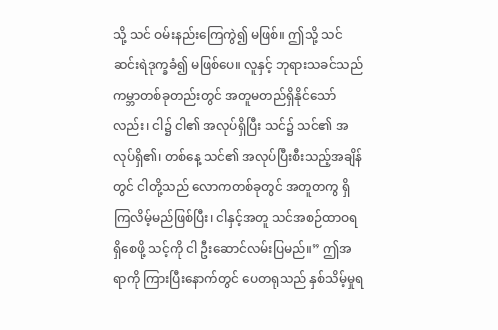သို့ သင် ဝမ်းနည်းကြေကွဲ၍ မဖြစ်။ ဤသို့ သင် ဆင်းရဲဒုက္ခခံ၍ မဖြစ်ပေ။ လူနှင့် ဘုရားသခင်သည် ကမ္ဘာတစ်ခုတည်းတွင် အတူမတည်ရှိနိုင်သော်လည်း၊ ငါ၌ ငါ၏ အလုပ်ရှိပြီး သင်၌ သင်၏ အလုပ်ရှိ၏၊ တစ်နေ့ သင်၏ အလုပ်ပြီးစီးသည့်အချိန်တွင် ငါတို့သည် လောကတစ်ခုတွင် အတူတကွ ရှိကြလိမ့်မည်ဖြစ်ပြီး၊ ငါနှင့်အတူ သင်အစဉ်ထာဝရရှိစေဖို့ သင့်ကို ငါ ဦးဆောင်လမ်းပြမည်။” ဤအရာကို ကြားပြီးနောက်တွင် ပေတရုသည် နှစ်သိမ့်မှုရ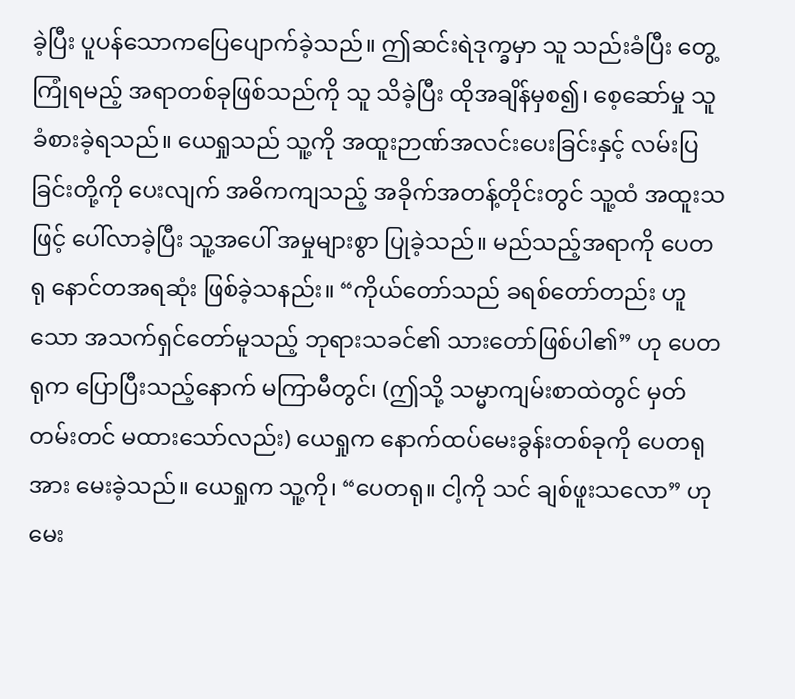ခဲ့ပြီး ပူပန်သောကပြေပျောက်ခဲ့သည်။ ဤဆင်းရဲဒုက္ခမှာ သူ သည်းခံပြီး တွေ့ကြုံရမည့် အရာတစ်ခုဖြစ်သည်ကို သူ သိခဲ့ပြီး ထိုအချိန်မှစ၍၊ စေ့ဆော်မှု သူခံစားခဲ့ရသည်။ ယေရှုသည် သူ့ကို အထူးဉာဏ်အလင်းပေးခြင်းနှင့် လမ်းပြခြင်းတို့ကို ပေးလျက် အဓိကကျသည့် အခိုက်အတန့်တိုင်းတွင် သူ့ထံ အထူးသဖြင့် ပေါ်လာခဲ့ပြီး သူ့အပေါ် အမှုများစွာ ပြုခဲ့သည်။ မည်သည့်အရာကို ပေတရု နောင်တအရဆုံး ဖြစ်ခဲ့သနည်း။ “ကိုယ်တော်သည် ခရစ်တော်တည်း ဟူသော အသက်ရှင်တော်မူသည့် ဘုရားသခင်၏ သားတော်ဖြစ်ပါ၏” ဟု ပေတရုက ပြောပြီးသည့်နောက် မကြာမီတွင်၊ (ဤသို့ သမ္မာကျမ်းစာထဲတွင် မှတ်တမ်းတင် မထားသော်လည်း) ယေရှုက နောက်ထပ်မေးခွန်းတစ်ခုကို ပေတရုအား မေးခဲ့သည်။ ယေရှုက သူ့ကို၊ “ပေတရု။ ငါ့ကို သင် ချစ်ဖူးသလော” ဟု မေး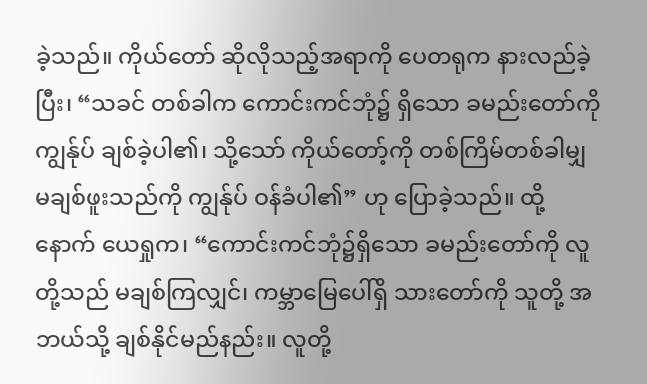ခဲ့သည်။ ကိုယ်တော် ဆိုလိုသည့်အရာကို ပေတရုက နားလည်ခဲ့ပြီး၊ “သခင် တစ်ခါက ကောင်းကင်ဘုံ၌ ရှိသော ခမည်းတော်ကို ကျွန်ုပ် ချစ်ခဲ့ပါ၏၊ သို့သော် ကိုယ်တော့်ကို တစ်ကြိမ်တစ်ခါမျှ မချစ်ဖူးသည်ကို ကျွန်ုပ် ဝန်ခံပါ၏” ဟု ပြောခဲ့သည်။ ထို့နောက် ယေရှုက၊ “ကောင်းကင်ဘုံ၌ရှိသော ခမည်းတော်ကို လူတို့သည် မချစ်ကြလျှင်၊ ကမ္ဘာမြေပေါ်ရှိ သားတော်ကို သူတို့ အဘယ်သို့ ချစ်နိုင်မည်နည်း။ လူတို့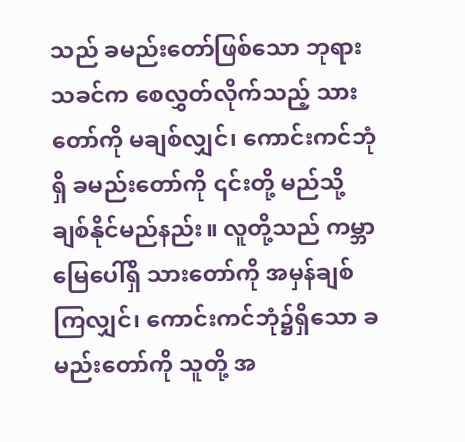သည် ခမည်းတော်ဖြစ်သော ဘုရားသခင်က စေလွှတ်လိုက်သည့် သားတော်ကို မချစ်လျှင်၊ ကောင်းကင်ဘုံရှိ ခမည်းတော်ကို ၎င်းတို့ မည်သို့ ချစ်နိုင်မည်နည်း။ လူတို့သည် ကမ္ဘာမြေပေါ်ရှိ သားတော်ကို အမှန်ချစ်ကြလျှင်၊ ကောင်းကင်ဘုံ၌ရှိသော ခမည်းတော်ကို သူတို့ အ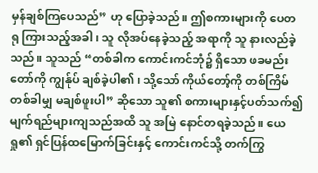မှန်ချစ်ကြပေသည်” ဟု ပြောခဲ့သည်။ ဤစကားများကို ပေတရု ကြားသည့်အခါ၊ သူ လိုအပ်နေခဲ့သည့် အရာကို သူ နားလည်ခဲ့သည်။ သူသည် “တစ်ခါက ကောင်းကင်ဘုံ၌ ရှိသော ဖခမည်းတော်ကို ကျွန်ုပ် ချစ်ခဲ့ပါ၏၊ သို့သော် ကိုယ်တော့်ကို တစ်ကြိမ်တစ်ခါမျှ မချစ်ဖူးပါ” ဆိုသော သူ၏ စကားများနှင့်ပတ်သက်၍ မျက်ရည်များကျသည်အထိ သူ အမြဲ နောင်တရခဲ့သည်။ ယေရှု၏ ရှင်ပြန်ထမြောက်ခြင်းနှင့် ကောင်းကင်သို့ တက်ကြွ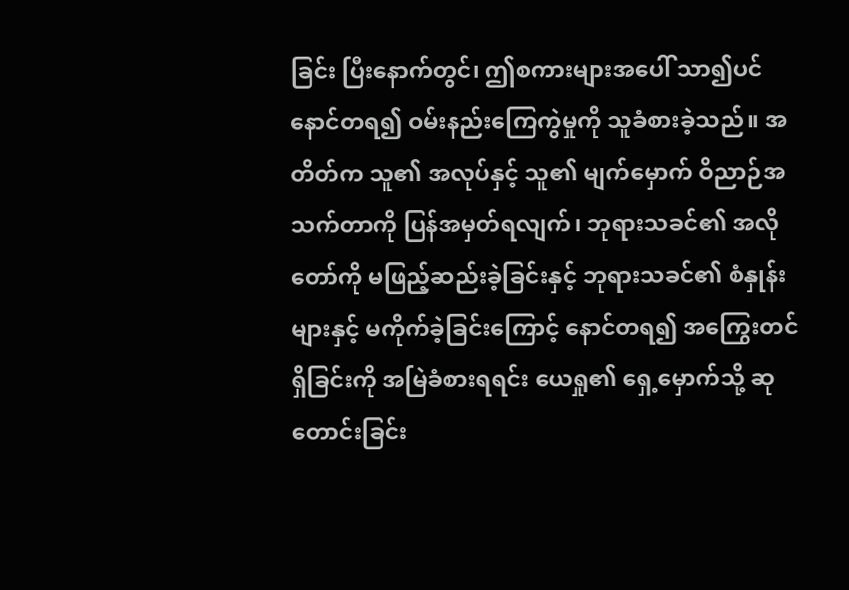ခြင်း ပြီးနောက်တွင်၊ ဤစကားများအပေါ် သာ၍ပင် နောင်တရ၍ ဝမ်းနည်းကြေကွဲမှုကို သူခံစားခဲ့သည်။ အတိတ်က သူ၏ အလုပ်နှင့် သူ၏ မျက်မှောက် ဝိညာဉ်အသက်တာကို ပြန်အမှတ်ရလျက်၊ ဘုရားသခင်၏ အလိုတော်ကို မဖြည့်ဆည်းခဲ့ခြင်းနှင့် ဘုရားသခင်၏ စံနှုန်းများနှင့် မကိုက်ခဲ့ခြင်းကြောင့် နောင်တရ၍ အကြွေးတင်ရှိခြင်းကို အမြဲခံစားရရင်း ယေရှု၏ ရှေ့မှောက်သို့ ဆုတောင်းခြင်း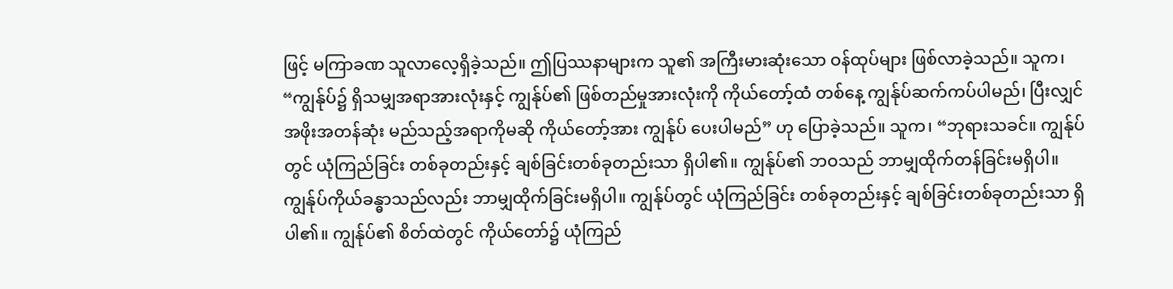ဖြင့် မကြာခဏ သူလာလေ့ရှိခဲ့သည်။ ဤပြဿနာများက သူ၏ အကြီးမားဆုံးသော ဝန်ထုပ်များ ဖြစ်လာခဲ့သည်။ သူက၊ “ကျွန်ုပ်၌ ရှိသမျှအရာအားလုံးနှင့် ကျွန်ုပ်၏ ဖြစ်တည်မှုအားလုံးကို ကိုယ်တော့်ထံ တစ်နေ့ ကျွန်ုပ်ဆက်ကပ်ပါမည်၊ ပြီးလျှင် အဖိုးအတန်ဆုံး မည်သည့်အရာကိုမဆို ကိုယ်တော့်အား ကျွန်ုပ် ပေးပါမည်” ဟု ပြောခဲ့သည်။ သူက၊ “ဘုရားသခင်။ ကျွန်ုပ်တွင် ယုံကြည်ခြင်း တစ်ခုတည်းနှင့် ချစ်ခြင်းတစ်ခုတည်းသာ ရှိပါ၏။ ကျွန်ုပ်၏ ဘဝသည် ဘာမျှထိုက်တန်ခြင်းမရှိပါ။ ကျွန်ုပ်ကိုယ်ခန္ဓာသည်လည်း ဘာမျှထိုက်ခြင်းမရှိပါ။ ကျွန်ုပ်တွင် ယုံကြည်ခြင်း တစ်ခုတည်းနှင့် ချစ်ခြင်းတစ်ခုတည်းသာ ရှိပါ၏။ ကျွန်ုပ်၏ စိတ်ထဲတွင် ကိုယ်တော်၌ ယုံကြည်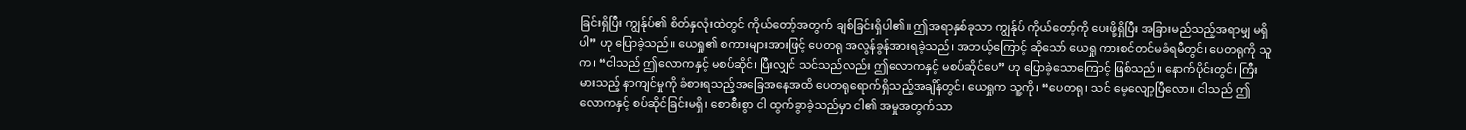ခြင်းရှိပြီး ကျွန်ုပ်၏ စိတ်နှလုံးထဲတွင် ကိုယ်တော့်အတွက် ချစ်ခြင်းရှိပါ၏။ ဤအရာနှစ်ခုသာ ကျွန်ုပ် ကိုယ်တော့်ကို ပေးဖို့ရှိပြီး အခြားမည်သည့်အရာမျှ မရှိပါ” ဟု ပြောခဲ့သည်။ ယေရှု၏ စကားများအားဖြင့် ပေတရု အလွန်ခွန်အားရခဲ့သည်၊ အဘယ့်ကြောင့် ဆိုသော် ယေရှု ကားစင်တင်မခံရမီတွင်၊ ပေတရုကို သူက၊ “ငါသည် ဤလောကနှင့် မစပ်ဆိုင်၊ ပြီးလျှင် သင်သည်လည်း ဤလောကနှင့် မစပ်ဆိုင်ပေ” ဟု ပြောခဲ့သောကြောင့် ဖြစ်သည်။ နောက်ပိုင်းတွင်၊ ကြီးမားသည့် နာကျင်မှုကို ခံစားရသည့်အခြေအနေအထိ ပေတရုရောက်ရှိသည့်အချိန်တွင်၊ ယေရှုက သူ့ကို၊ “ပေတရု၊ သင် မေ့လျော့ပြီလော။ ငါသည် ဤလောကနှင့် စပ်ဆိုင်ခြင်းမရှိ၊ စောစီးစွာ ငါ ထွက်ခွာခဲ့သည်မှာ ငါ၏ အမှုအတွက်သာ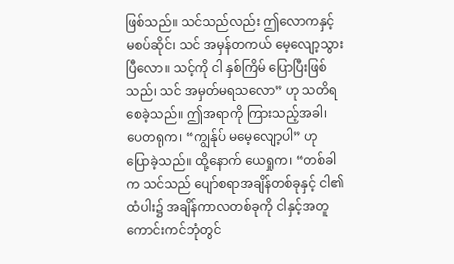ဖြစ်သည်။ သင်သည်လည်း ဤလောကနှင့် မစပ်ဆိုင်၊ သင် အမှန်တကယ် မေ့လျော့သွားပြီလော။ သင့်ကို ငါ နှစ်ကြိမ် ပြောပြီးဖြစ်သည်၊ သင် အမှတ်မရသလော” ဟု သတိရစေခဲ့သည်။ ဤအရာကို ကြားသည့်အခါ၊ ပေတရုက၊ “ကျွန်ုပ် မမေ့လျော့ပါ” ဟု ပြောခဲ့သည်။ ထို့နောက် ယေရှုက၊ “တစ်ခါက သင်သည် ပျော်စရာအချိန်တစ်ခုနှင့် ငါ၏ ထံပါး၌ အချိန်ကာလတစ်ခုကို ငါနှင့်အတူ ကောင်းကင်ဘုံတွင်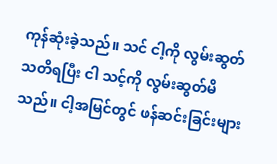ကုန်ဆုံးခဲ့သည်။ သင် ငါ့ကို လွမ်းဆွတ်သတိရပြီး ငါ သင့်ကို လွမ်းဆွတ်မိသည်။ ငါ့အမြင်တွင် ဖန်ဆင်းခြင်းများ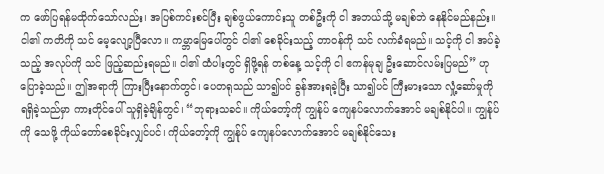က ဖော်ပြရန်မထိုက်သော်လည်း၊ အပြစ်ကင်းစင်ပြီး ချစ်ဖွယ်ကောင်းသူ တစ်ဦးကို ငါ အဘယ်သို့ မချစ်ဘဲ နေနိုင်မည်နည်း။ ငါ၏ ကတိကို သင် မေ့လျော့ပြီလော။ ကမ္ဘာမြေပေါ်တွင် ငါ၏ စေခိုင်းသည့် တာဝန်ကို သင် လက်ခံရမည်။ သင့်ကို ငါ အပ်ခဲ့သည့် အလုပ်ကို သင် ဖြည့်ဆည်းရမည်။ ငါ၏ ထံပါးတွင် ရှိဖို့ရန် တစ်နေ့ သင့်ကို ငါ ဧကန်မုချ ဦးဆောင်လမ်းပြမည်” ဟု ပြောခဲ့သည်။ ဤအရာကို ကြားပြီးနောက်တွင်၊ ပေတရုသည် သာ၍ပင် ခွန်အားရခဲ့ပြီး သာ၍ပင် ကြီးမားသော လှုံ့ဆော်မှုကို ရရှိခဲ့သည်မှာ ကားတိုင်ပေါ် သူရှိခဲ့ချိန်တွင်၊ “ဘုရားသခင်။ ကိုယ်တော့်ကို ကျွန်ုပ် ကျေနပ်လောက်အောင် မချစ်နိုင်ပါ။ ကျွန်ုပ်ကို သေဖို့ ကိုယ်တော်စေခိုင်းလျှင်ပင်၊ ကိုယ်တော့်ကို ကျွန်ုပ် ကျေနပ်လောက်အောင် မချစ်နိုင်သေး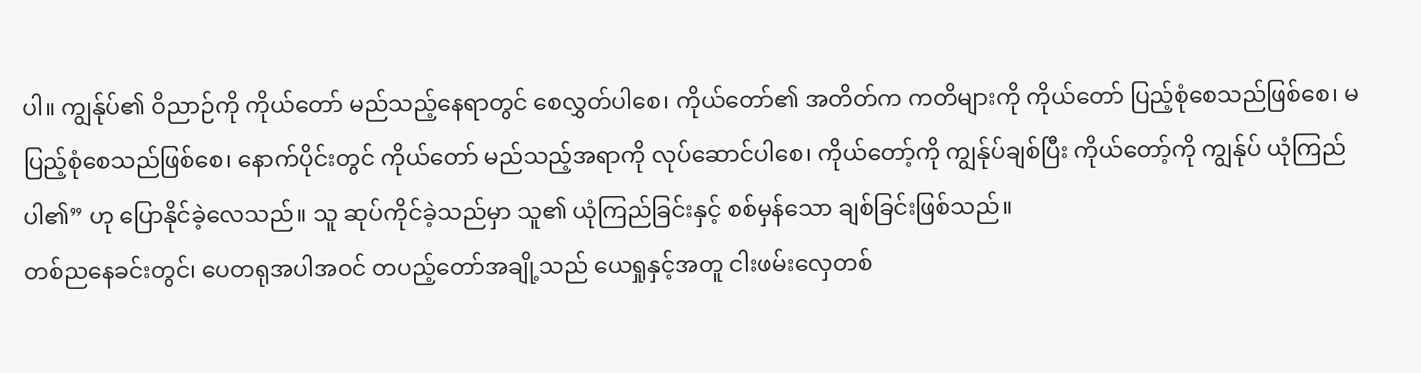ပါ။ ကျွန်ုပ်၏ ဝိညာဉ်ကို ကိုယ်တော် မည်သည့်နေရာတွင် စေလွှတ်ပါစေ၊ ကိုယ်တော်၏ အတိတ်က ကတိများကို ကိုယ်တော် ပြည့်စုံစေသည်ဖြစ်စေ၊ မပြည့်စုံစေသည်ဖြစ်စေ၊ နောက်ပိုင်းတွင် ကိုယ်တော် မည်သည့်အရာကို လုပ်ဆောင်ပါစေ၊ ကိုယ်တော့်ကို ကျွန်ုပ်ချစ်ပြီး ကိုယ်တော့်ကို ကျွန်ုပ် ယုံကြည်ပါ၏” ဟု ပြောနိုင်ခဲ့လေသည်။ သူ ဆုပ်ကိုင်ခဲ့သည်မှာ သူ၏ ယုံကြည်ခြင်းနှင့် စစ်မှန်သော ချစ်ခြင်းဖြစ်သည်။
တစ်ညနေခင်းတွင်၊ ပေတရုအပါအဝင် တပည့်တော်အချို့သည် ယေရှုနှင့်အတူ ငါးဖမ်းလှေတစ်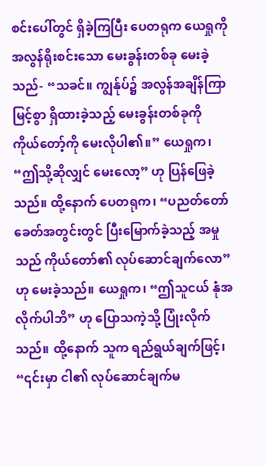စင်းပေါ်တွင် ရှိခဲ့ကြပြီး ပေတရုက ယေရှုကို အလွန်ရိုးစင်းသော မေးခွန်းတစ်ခု မေးခဲ့သည်- “သခင်။ ကျွန်ုပ်၌ အလွန်အချိန်ကြာမြင့်စွာ ရှိထားခဲ့သည့် မေးခွန်းတစ်ခုကို ကိုယ်တော့်ကို မေးလိုပါ၏။” ယေရှုက၊ “ဤသို့ဆိုလျှင် မေးလော့” ဟု ပြန်ဖြေခဲ့သည်။ ထို့နောက် ပေတရုက၊ “ပညတ်တော်ခေတ်အတွင်းတွင် ပြီးမြောက်ခဲ့သည့် အမှုသည် ကိုယ်တော်၏ လုပ်ဆောင်ချက်လော” ဟု မေးခဲ့သည်။ ယေရှုက၊ “ဤသူငယ် နုံအလိုက်ပါဘိ” ဟု ပြောသကဲ့သို့ ပြုံးလိုက်သည်။ ထို့နောက် သူက ရည်ရွယ်ချက်ဖြင့်၊ “၎င်းမှာ ငါ၏ လုပ်ဆောင်ချက်မ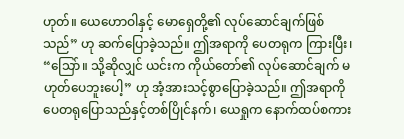ဟုတ်။ ယေဟောဝါနှင့် မောရှေတို့၏ လုပ်ဆောင်ချက်ဖြစ်သည်” ဟု ဆက်ပြောခဲ့သည်။ ဤအရာကို ပေတရုက ကြားပြီး၊ “သြော်။ သို့ဆိုလျှင် ယင်းက ကိုယ်တော်၏ လုပ်ဆောင်ချက် မဟုတ်ပေဘူးပေါ့” ဟု အံ့အားသင့်စွာပြောခဲ့သည်။ ဤအရာကို ပေတရုပြောသည်နှင့်တစ်ပြိုင်နက်၊ ယေရှုက နောက်ထပ်စကား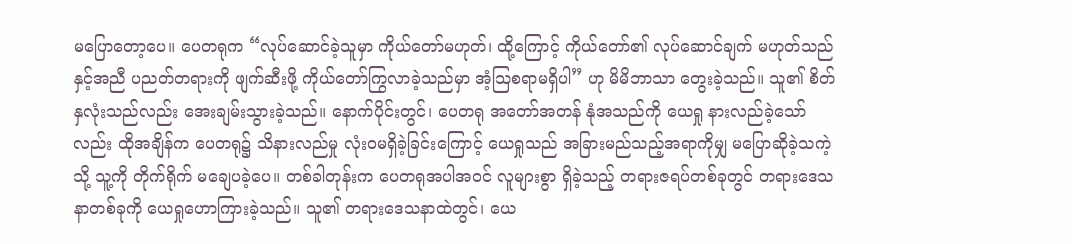မပြောတော့ပေ။ ပေတရုက “လုပ်ဆောင်ခဲ့သူမှာ ကိုယ်တော်မဟုတ်၊ ထို့ကြောင့် ကိုယ်တော်၏ လုပ်ဆောင်ချက် မဟုတ်သည်နှင့်အညီ ပညတ်တရားကို ဖျက်ဆီးဖို့ ကိုယ်တော်ကြွလာခဲ့သည်မှာ အံ့သြစရာမရှိပါ” ဟု မိမိဘာသာ တွေးခဲ့သည်။ သူ၏ စိတ်နှလုံးသည်လည်း အေးချမ်းသွားခဲ့သည်။ နောက်ပိုင်းတွင်၊ ပေတရု အတော်အတန် နုံအသည်ကို ယေရှု နားလည်ခဲ့သော်လည်း ထိုအချိန်က ပေတရု၌ သိနားလည်မှု လုံး၀မရှိခဲ့ခြင်းကြောင့် ယေရှုသည် အခြားမည်သည့်အရာကိုမျှ မပြောဆိုခဲ့သကဲ့သို့ သူ့ကို တိုက်ရိုက် မချေပခဲ့ပေ။ တစ်ခါတုန်းက ပေတရုအပါအဝင် လူများစွာ ရှိခဲ့သည့် တရားဇရပ်တစ်ခုတွင် တရားဒေသနာတစ်ခုကို ယေရှုဟောကြားခဲ့သည်။ သူ၏ တရားဒေသနာထဲတွင်၊ ယေ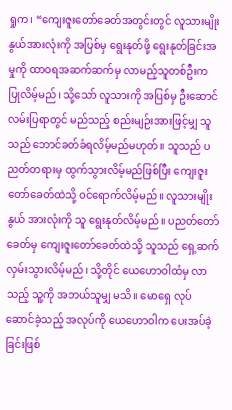ရှုက၊ “ကျေးဇူးတော်ခေတ်အတွင်းတွင် လူသားမျိုးနွယ်အားလုံးကို အပြစ်မှ ရွေးနုတ်ဖို့ ရွေးနုတ်ခြင်းအမှုကို ထာဝရအဆက်ဆက်မှ လာမည့်သူတစ်ဦးက ပြုလိမ့်မည်၊ သို့သော် လူသားကို အပြစ်မှ ဦးဆောင်လမ်းပြရာတွင် မည်သည့် စည်းမျဉ်းအားဖြင့်မျှ သူသည် ဘောင်ခတ်ခံရလိမ့်မည်မဟုတ်။ သူသည် ပညတ်တရားမှ ထွက်သွားလိမ့်မည်ဖြစ်ပြီး ကျေးဇူးတော်ခေတ်ထဲသို့ ဝင်ရောက်လိမ့်မည်။ လူသားမျိုးနွယ် အားလုံးကို သူ ရွေးနုတ်လိမ့်မည်။ ပညတ်တော်ခေတ်မှ ကျေးဇူးတော်ခေတ်ထဲသို့ သူသည် ရှေ့ဆက်လှမ်းသွားလိမ့်မည်၊ သို့တိုင် ယေဟောဝါထံမှ လာသည့် သူ့ကို အဘယ်သူမျှ မသိ။ မောရှေ လုပ်ဆောင်ခဲ့သည့် အလုပ်ကို ယေဟောဝါက ပေးအပ်ခဲ့ခြင်းဖြစ်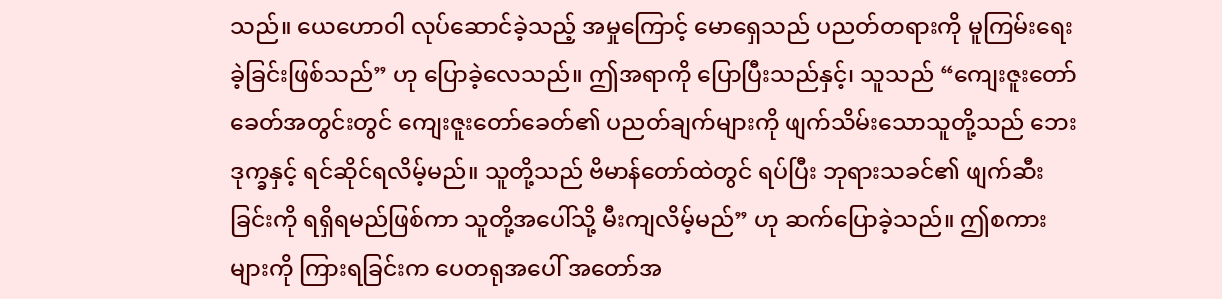သည်။ ယေဟောဝါ လုပ်ဆောင်ခဲ့သည့် အမှုကြောင့် မောရှေသည် ပညတ်တရားကို မူကြမ်းရေးခဲ့ခြင်းဖြစ်သည်” ဟု ပြောခဲ့လေသည်။ ဤအရာကို ပြောပြီးသည်နှင့်၊ သူသည် “ကျေးဇူးတော်ခေတ်အတွင်းတွင် ကျေးဇူးတော်ခေတ်၏ ပညတ်ချက်များကို ဖျက်သိမ်းသောသူတို့သည် ဘေးဒုက္ခနှင့် ရင်ဆိုင်ရလိမ့်မည်။ သူတို့သည် ဗိမာန်တော်ထဲတွင် ရပ်ပြီး ဘုရားသခင်၏ ဖျက်ဆီးခြင်းကို ရရှိရမည်ဖြစ်ကာ သူတို့အပေါ်သို့ မီးကျလိမ့်မည်” ဟု ဆက်ပြောခဲ့သည်။ ဤစကားများကို ကြားရခြင်းက ပေတရုအပေါ် အတော်အ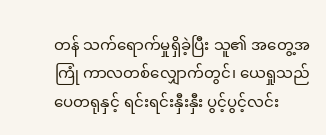တန် သက်ရောက်မှုရှိခဲ့ပြီး သူ၏ အတွေ့အကြုံ ကာလတစ်လျှောက်တွင်၊ ယေရှုသည် ပေတရုနှင့် ရင်းရင်းနှီးနှီး ပွင့်ပွင့်လင်း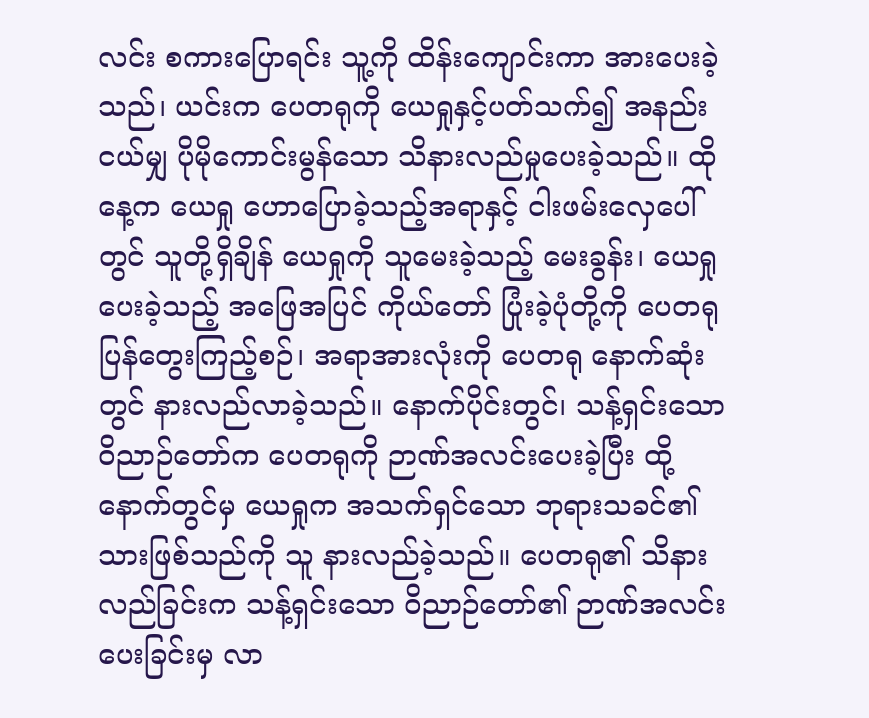လင်း စကားပြောရင်း သူ့ကို ထိန်းကျောင်းကာ အားပေးခဲ့သည်၊ ယင်းက ပေတရုကို ယေရှုနှင့်ပတ်သက်၍ အနည်းငယ်မျှ ပိုမိုကောင်းမွန်သော သိနားလည်မှုပေးခဲ့သည်။ ထိုနေ့က ယေရှု ဟောပြောခဲ့သည့်အရာနှင့် ငါးဖမ်းလှေပေါ်တွင် သူတို့ရှိချိန် ယေရှုကို သူမေးခဲ့သည့် မေးခွန်း၊ ယေရှုပေးခဲ့သည့် အဖြေအပြင် ကိုယ်တော် ပြုံးခဲ့ပုံတို့ကို ပေတရုပြန်တွေးကြည့်စဉ်၊ အရာအားလုံးကို ပေတရု နောက်ဆုံးတွင် နားလည်လာခဲ့သည်။ နောက်ပိုင်းတွင်၊ သန့်ရှင်းသော ဝိညာဉ်တော်က ပေတရုကို ဉာဏ်အလင်းပေးခဲ့ပြီး ထို့နောက်တွင်မှ ယေရှုက အသက်ရှင်သော ဘုရားသခင်၏ သားဖြစ်သည်ကို သူ နားလည်ခဲ့သည်။ ပေတရု၏ သိနားလည်ခြင်းက သန့်ရှင်းသော ဝိညာဉ်တော်၏ ဉာဏ်အလင်းပေးခြင်းမှ လာ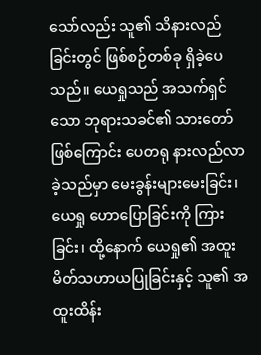သော်လည်း သူ၏ သိနားလည်ခြင်းတွင် ဖြစ်စဉ်တစ်ခု ရှိခဲ့ပေသည်။ ယေရှုသည် အသက်ရှင်သော ဘုရားသခင်၏ သားတော်ဖြစ်ကြောင်း ပေတရု နားလည်လာခဲ့သည်မှာ မေးခွန်းများမေးခြင်း၊ ယေရှု ဟောပြောခြင်းကို ကြားခြင်း၊ ထို့နောက် ယေရှု၏ အထူးမိတ်သဟာယပြုခြင်းနှင့် သူ၏ အထူးထိန်း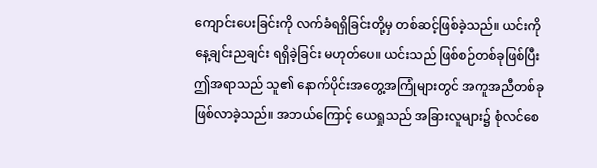ကျောင်းပေးခြင်းကို လက်ခံရရှိခြင်းတို့မှ တစ်ဆင့်ဖြစ်ခဲ့သည်။ ယင်းကို နေ့ချင်းညချင်း ရရှိခဲ့ခြင်း မဟုတ်ပေ။ ယင်းသည် ဖြစ်စဉ်တစ်ခုဖြစ်ပြီး ဤအရာသည် သူ၏ နောက်ပိုင်းအတွေ့အကြုံများတွင် အကူအညီတစ်ခု ဖြစ်လာခဲ့သည်။ အဘယ်ကြောင့် ယေရှုသည် အခြားလူများ၌ စုံလင်စေ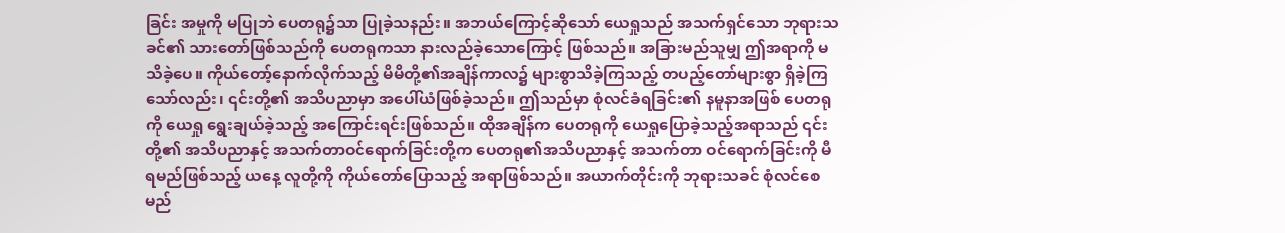ခြင်း အမှုကို မပြုဘဲ ပေတရု၌သာ ပြုခဲ့သနည်း။ အဘယ်ကြောင့်ဆိုသော် ယေရှုသည် အသက်ရှင်သော ဘုရားသခင်၏ သားတော်ဖြစ်သည်ကို ပေတရုကသာ နားလည်ခဲ့သောကြောင့် ဖြစ်သည်။ အခြားမည်သူမျှ ဤအရာကို မသိခဲ့ပေ။ ကိုယ်တော့်နောက်လိုက်သည့် မိမိတို့၏အချိန်ကာလ၌ များစွာသိခဲ့ကြသည့် တပည့်တော်များစွာ ရှိခဲ့ကြသော်လည်း၊ ၎င်းတို့၏ အသိပညာမှာ အပေါ်ယံဖြစ်ခဲ့သည်။ ဤသည်မှာ စုံလင်ခံရခြင်း၏ နမူနာအဖြစ် ပေတရုကို ယေရှု ရွေးချယ်ခဲ့သည့် အကြောင်းရင်းဖြစ်သည်။ ထိုအချိန်က ပေတရုကို ယေရှုပြောခဲ့သည့်အရာသည် ၎င်းတို့၏ အသိပညာနှင့် အသက်တာဝင်ရောက်ခြင်းတို့က ပေတရု၏အသိပညာနှင့် အသက်တာ ဝင်ရောက်ခြင်းကို မီရမည်ဖြစ်သည့် ယနေ့ လူတို့ကို ကိုယ်တော်ပြောသည့် အရာဖြစ်သည်။ အယာက်တိုင်းကို ဘုရားသခင် စုံလင်စေမည်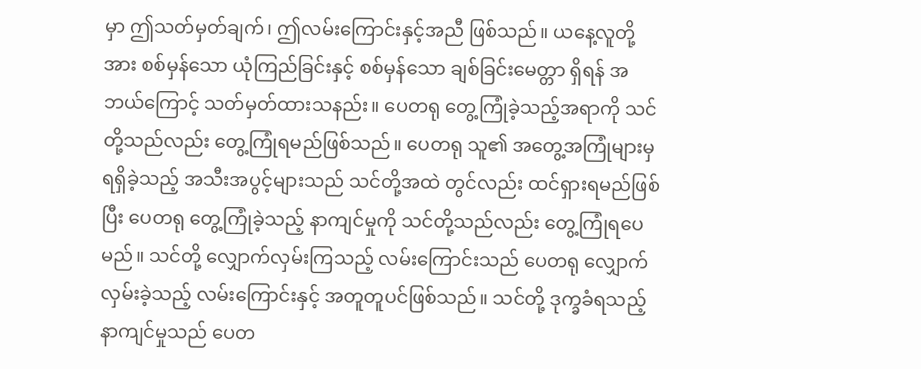မှာ ဤသတ်မှတ်ချက်၊ ဤလမ်းကြောင်းနှင့်အညီ ဖြစ်သည်။ ယနေ့လူတို့အား စစ်မှန်သော ယုံကြည်ခြင်းနှင့် စစ်မှန်သော ချစ်ခြင်းမေတ္တာ ရှိရန် အဘယ်ကြောင့် သတ်မှတ်ထားသနည်း။ ပေတရု တွေ့ကြုံခဲ့သည့်အရာကို သင်တို့သည်လည်း တွေ့ကြုံရမည်ဖြစ်သည်။ ပေတရု သူ၏ အတွေ့အကြုံများမှ ရရှိခဲ့သည့် အသီးအပွင့်များသည် သင်တို့အထဲ တွင်လည်း ထင်ရှားရမည်ဖြစ်ပြီး ပေတရု တွေ့ကြုံခဲ့သည့် နာကျင်မှုကို သင်တို့သည်လည်း တွေ့ကြုံရပေမည်။ သင်တို့ လျှောက်လှမ်းကြသည့် လမ်းကြောင်းသည် ပေတရု လျှောက်လှမ်းခဲ့သည့် လမ်းကြောင်းနှင့် အတူတူပင်ဖြစ်သည်။ သင်တို့ ဒုက္ခခံရသည့် နာကျင်မှုသည် ပေတ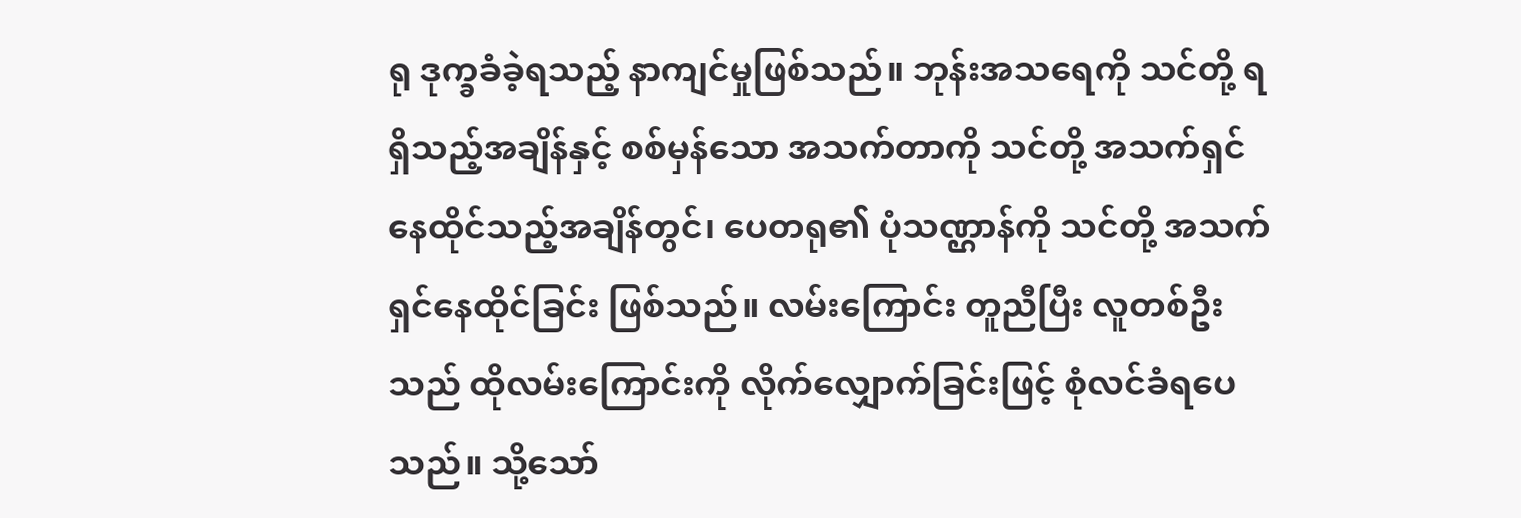ရု ဒုက္ခခံခဲ့ရသည့် နာကျင်မှုဖြစ်သည်။ ဘုန်းအသရေကို သင်တို့ ရရှိသည့်အချိန်နှင့် စစ်မှန်သော အသက်တာကို သင်တို့ အသက်ရှင်နေထိုင်သည့်အချိန်တွင်၊ ပေတရု၏ ပုံသဏ္ဌာန်ကို သင်တို့ အသက်ရှင်နေထိုင်ခြင်း ဖြစ်သည်။ လမ်းကြောင်း တူညီပြီး လူတစ်ဦးသည် ထိုလမ်းကြောင်းကို လိုက်လျှောက်ခြင်းဖြင့် စုံလင်ခံရပေသည်။ သို့သော်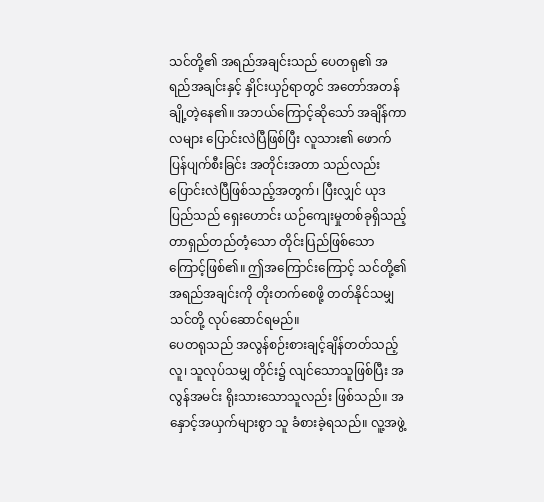သင်တို့၏ အရည်အချင်းသည် ပေတရု၏ အရည်အချင်းနှင့် နှိုင်းယှဉ်ရာတွင် အတော်အတန် ချို့တဲ့နေ၏။ အဘယ်ကြောင့်ဆိုသော် အချိန်ကာလများ ပြောင်းလဲပြီဖြစ်ပြီး လူသား၏ ဖောက်ပြန်ပျက်စီးခြင်း အတိုင်းအတာ သည်လည်း ပြောင်းလဲပြီဖြစ်သည့်အတွက်၊ ပြီးလျှင် ယုဒပြည်သည် ရှေးဟောင်း ယဉ်ကျေးမှုတစ်ခုရှိသည့် တာရှည်တည်တံ့သော တိုင်းပြည်ဖြစ်သောကြောင့်ဖြစ်၏။ ဤအကြောင်းကြောင့် သင်တို့၏ အရည်အချင်းကို တိုးတက်စေဖို့ တတ်နိုင်သမျှ သင်တို့ လုပ်ဆောင်ရမည်။
ပေတရုသည် အလွန်စဉ်းစားချင့်ချိန်တတ်သည့်လူ၊ သူလုပ်သမျှ တိုင်း၌ လျင်သောသူဖြစ်ပြီး အလွန်အမင်း ရိုးသားသောသူလည်း ဖြစ်သည်။ အနှောင့်အယှက်များစွာ သူ ခံစားခဲ့ရသည်။ လူ့အဖွဲ့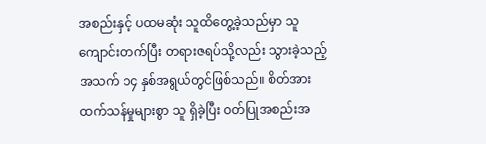အစည်းနှင့် ပထမဆုံး သူထိတွေ့ခဲ့သည်မှာ သူကျောင်းတက်ပြီး တရားဇရပ်သို့လည်း သွားခဲ့သည့် အသက် ၁၄ နှစ်အရွယ်တွင်ဖြစ်သည်။ စိတ်အားထက်သန်မှုများစွာ သူ ရှိခဲ့ပြီး ဝတ်ပြုအစည်းအ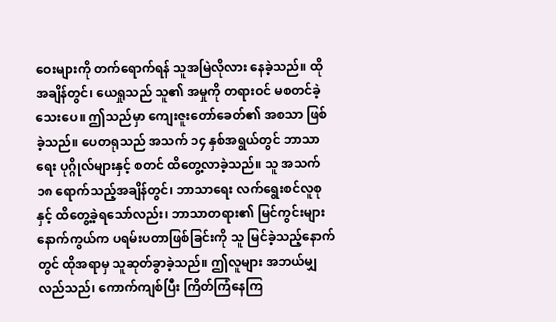ဝေးများကို တက်ရောက်ရန် သူအမြဲလိုလား နေခဲ့သည်။ ထိုအချိန်တွင်၊ ယေရှုသည် သူ၏ အမှုကို တရားဝင် မစတင်ခဲ့သေးပေ။ ဤသည်မှာ ကျေးဇူးတော်ခေတ်၏ အစသာ ဖြစ်ခဲ့သည်။ ပေတရုသည် အသက် ၁၄ နှစ်အရွယ်တွင် ဘာသာရေး ပုဂ္ဂိုလ်များနှင့် စတင် ထိတွေ့လာခဲ့သည်။ သူ အသက် ၁၈ ရောက်သည့်အချိန်တွင်၊ ဘာသာရေး လက်ရွေးစင်လူစုနှင့် ထိတွေ့ခဲ့ရသော်လည်း၊ ဘာသာတရား၏ မြင်ကွင်းများနောက်ကွယ်က ပရမ်းပတာဖြစ်ခြင်းကို သူ မြင်ခဲ့သည့်နောက်တွင် ထိုအရာမှ သူဆုတ်ခွာခဲ့သည်။ ဤလူများ အဘယ်မျှ လည်သည်၊ ကောက်ကျစ်ပြီး ကြိတ်ကြံနေကြ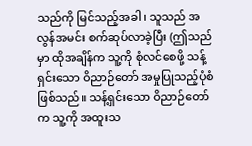သည်ကို မြင်သည့်အခါ၊ သူသည် အလွန်အမင်း စက်ဆုပ်လာခဲ့ပြီး (ဤသည်မှာ ထိုအချိန်က သူ့ကို စုံလင်စေဖို့ သန့်ရှင်းသော ဝိညာဉ်တော် အမှုပြုသည့်ပုံစံ ဖြစ်သည်။ သန့်ရှင်းသော ဝိညာဉ်တော်က သူ့ကို အထူးသ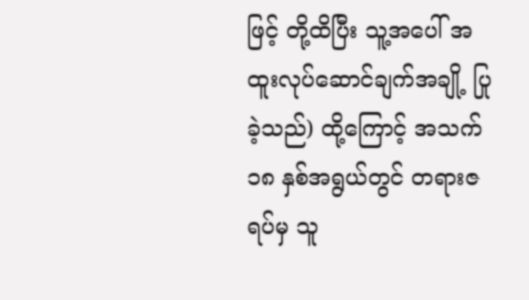ဖြင့် တို့ထိပြီး သူ့အပေါ် အထူးလုပ်ဆောင်ချက်အချို့ ပြုခဲ့သည်) ထို့ကြောင့် အသက် ၁၈ နှစ်အရွယ်တွင် တရားဇရပ်မှ သူ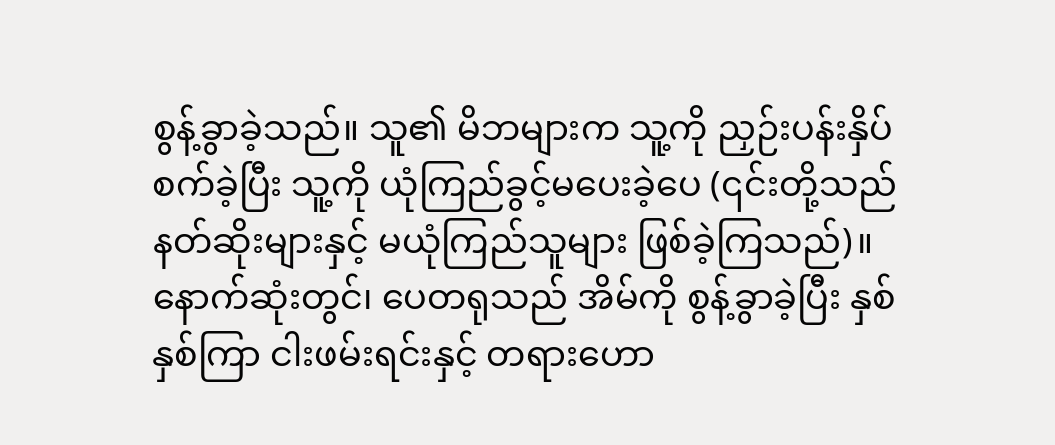စွန့်ခွာခဲ့သည်။ သူ၏ မိဘများက သူ့ကို ညှဉ်းပန်းနှိပ်စက်ခဲ့ပြီး သူ့ကို ယုံကြည်ခွင့်မပေးခဲ့ပေ (၎င်းတို့သည် နတ်ဆိုးများနှင့် မယုံကြည်သူများ ဖြစ်ခဲ့ကြသည်)။ နောက်ဆုံးတွင်၊ ပေတရုသည် အိမ်ကို စွန့်ခွာခဲ့ပြီး နှစ်နှစ်ကြာ ငါးဖမ်းရင်းနှင့် တရားဟော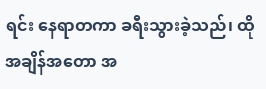ရင်း နေရာတကာ ခရီးသွားခဲ့သည်၊ ထိုအချိန်အတော အ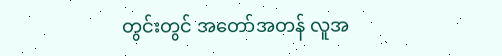တွင်းတွင် အတော်အတန် လူအ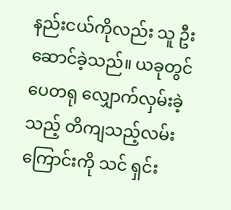နည်းငယ်ကိုလည်း သူ ဦးဆောင်ခဲ့သည်။ ယခုတွင် ပေတရု လျှောက်လှမ်းခဲ့သည့် တိကျသည့်လမ်းကြောင်းကို သင် ရှင်း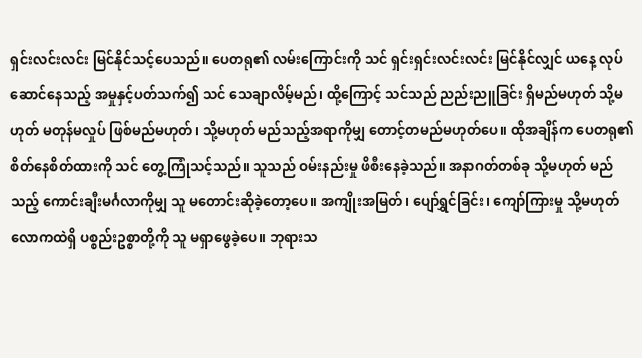ရှင်းလင်းလင်း မြင်နိုင်သင့်ပေသည်။ ပေတရု၏ လမ်းကြောင်းကို သင် ရှင်းရှင်းလင်းလင်း မြင်နိုင်လျှင် ယနေ့ လုပ်ဆောင်နေသည့် အမှုနှင့်ပတ်သက်၍ သင် သေချာလိမ့်မည်၊ ထို့ကြောင့် သင်သည် ညည်းညူခြင်း ရှိမည်မဟုတ် သို့မဟုတ် မတုန်မလှုပ် ဖြစ်မည်မဟုတ်၊ သို့မဟုတ် မည်သည့်အရာကိုမျှ တောင့်တမည်မဟုတ်ပေ။ ထိုအချိန်က ပေတရု၏ စိတ်နေစိတ်ထားကို သင် တွေ့ကြုံသင့်သည်။ သူသည် ဝမ်းနည်းမှု ဖိစီးနေခဲ့သည်။ အနာဂတ်တစ်ခု သို့မဟုတ် မည်သည့် ကောင်းချီးမင်္ဂလာကိုမျှ သူ မတောင်းဆိုခဲ့တော့ပေ။ အကျိုးအမြတ်၊ ပျော်ရွှင်ခြင်း၊ ကျော်ကြားမှု သို့မဟုတ် လောကထဲရှိ ပစ္စည်းဥစ္စာတို့ကို သူ မရှာဖွေခဲ့ပေ။ ဘုရားသ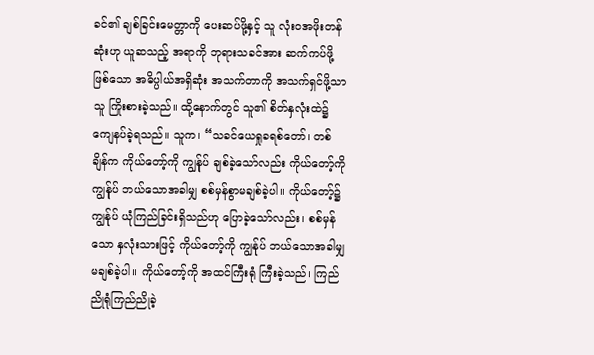ခင်၏ ချစ်ခြင်းမေတ္တာကို ပေးဆပ်ဖို့နှင့် သူ လုံးဝအဖိုးတန်ဆုံးဟု ယူဆသည့် အရာကို ဘုရားသခင်အား ဆက်ကပ်ဖို့ဖြစ်သော အဓိပ္ပါယ်အရှိဆုံး အသက်တာကို အသက်ရှင်ဖို့သာ သူ ကြိုးစားခဲ့သည်။ ထို့နောက်တွင် သူ၏ စိတ်နှလုံးထဲ၌ ကျေနပ်ခဲ့ရသည်။ သူက၊ “သခင်ယေရှုခရစ်တော်၊ တစ်ချိန်က ကိုယ်တော့်ကို ကျွန်ုပ် ချစ်ခဲ့သော်လည်း ကိုယ်တော့်ကို ကျွန်ုပ် ဘယ်သောအခါမျှ စစ်မှန်စွာမချစ်ခဲ့ပါ။ ကိုယ်တော့်၌ ကျွန်ုပ် ယုံကြည်ခြင်းရှိသည်ဟု ပြောခဲ့သော်လည်း၊ စစ်မှန်သော နှလုံးသားဖြင့် ကိုယ်တော့်ကို ကျွန်ုပ် ဘယ်သောအခါမျှ မချစ်ခဲ့ပါ။ ကိုယ်တော့်ကို အထင်ကြီးရုံ ကြီးခဲ့သည်၊ ကြည်ညိုရုံကြည်ညိုခဲ့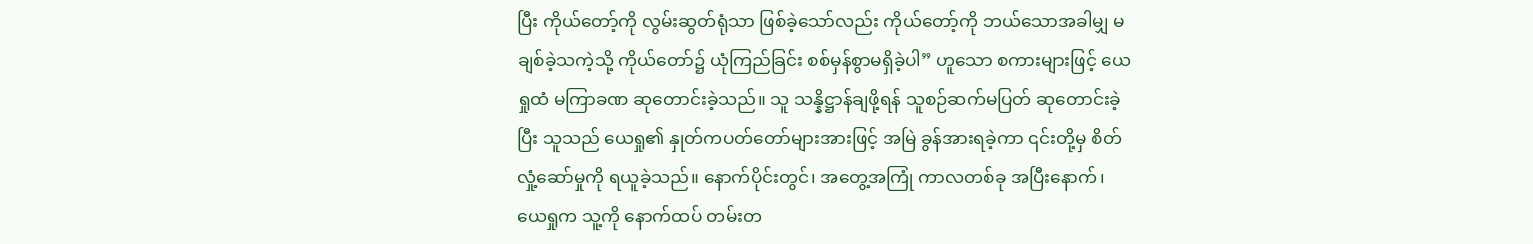ပြီး ကိုယ်တော့်ကို လွမ်းဆွတ်ရုံသာ ဖြစ်ခဲ့သော်လည်း ကိုယ်တော့်ကို ဘယ်သောအခါမျှ မချစ်ခဲ့သကဲ့သို့ ကိုယ်တော်၌ ယုံကြည်ခြင်း စစ်မှန်စွာမရှိခဲ့ပါ” ဟူသော စကားများဖြင့် ယေရှုထံ မကြာခဏ ဆုတောင်းခဲ့သည်။ သူ သန္နိဋ္ဌာန်ချဖို့ရန် သူစဉ်ဆက်မပြတ် ဆုတောင်းခဲ့ပြီး သူသည် ယေရှု၏ နှုတ်ကပတ်တော်များအားဖြင့် အမြဲ ခွန်အားရခဲ့ကာ ၎င်းတို့မှ စိတ်လှုံ့ဆော်မှုကို ရယူခဲ့သည်။ နောက်ပိုင်းတွင်၊ အတွေ့အကြုံ ကာလတစ်ခု အပြီးနောက်၊ ယေရှုက သူ့ကို နောက်ထပ် တမ်းတ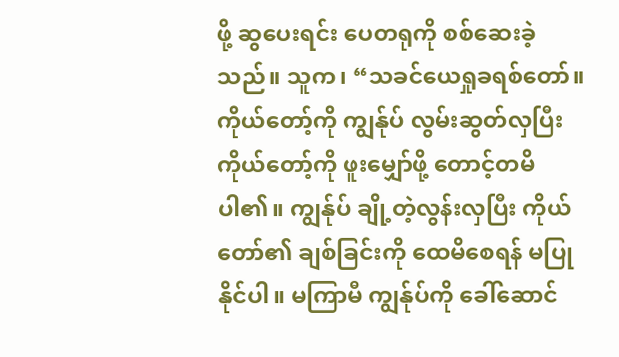ဖို့ ဆွပေးရင်း ပေတရုကို စစ်ဆေးခဲ့သည်။ သူက၊ “သခင်ယေရှုခရစ်တော်။ ကိုယ်တော့်ကို ကျွန်ုပ် လွမ်းဆွတ်လှပြီး ကိုယ်တော့်ကို ဖူးမျှော်ဖို့ တောင့်တမိပါ၏။ ကျွန်ုပ် ချို့တဲ့လွန်းလှပြီး ကိုယ်တော်၏ ချစ်ခြင်းကို ထေမိစေရန် မပြုနိုင်ပါ။ မကြာမီ ကျွန်ုပ်ကို ခေါ်ဆောင်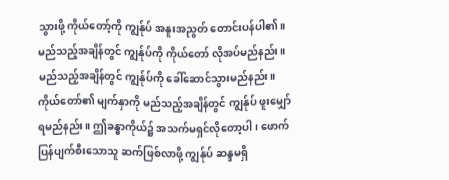သွားဖို့ ကိုယ်တော့်ကို ကျွန်ုပ် အနူးအညွတ် တောင်းပန်ပါ၏။ မည်သည့်အချိန်တွင် ကျွန်ုပ်ကို ကိုယ်တော် လိုအပ်မည်နည်း။ မည်သည့်အချိန်တွင် ကျွန်ုပ်ကို ခေါ်ဆောင်သွားမည်နည်း။ ကိုယ်တော်၏ မျက်နှာကို မည်သည့်အချိန်တွင် ကျွန်ုပ် ဖူးမျှော်ရမည်နည်း။ ဤခန္ဓာကိုယ်၌ အသက်မရှင်လိုတော့ပါ၊ ဖောက်ပြန်ပျက်စီးသောသူ ဆက်ဖြစ်လာဖို့ ကျွန်ုပ် ဆန္ဒမရှိ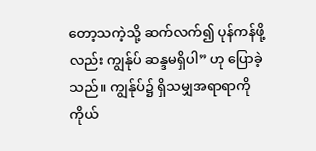တော့သကဲ့သို့ ဆက်လက်၍ ပုန်ကန်ဖို့လည်း ကျွန်ုပ် ဆန္ဒမရှိပါ” ဟု ပြောခဲ့သည်။ ကျွန်ုပ်၌ ရှိသမျှအရာရာကို ကိုယ်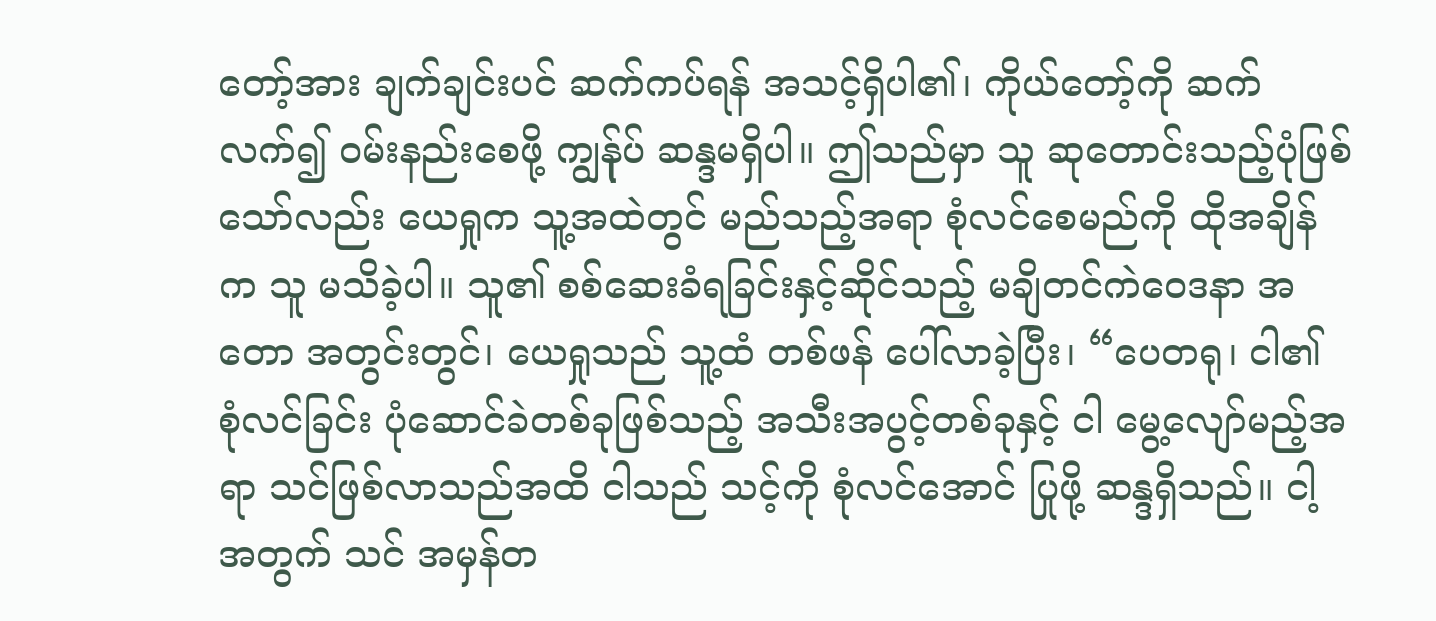တော့်အား ချက်ချင်းပင် ဆက်ကပ်ရန် အသင့်ရှိပါ၏၊ ကိုယ်တော့်ကို ဆက်လက်၍ ဝမ်းနည်းစေဖို့ ကျွန်ုပ် ဆန္ဒမရှိပါ။ ဤသည်မှာ သူ ဆုတောင်းသည့်ပုံဖြစ်သော်လည်း ယေရှုက သူ့အထဲတွင် မည်သည့်အရာ စုံလင်စေမည်ကို ထိုအချိန်က သူ မသိခဲ့ပါ။ သူ၏ စစ်ဆေးခံရခြင်းနှင့်ဆိုင်သည့် မချိတင်ကဲဝေဒနာ အတော အတွင်းတွင်၊ ယေရှုသည် သူ့ထံ တစ်ဖန် ပေါ်လာခဲ့ပြီး၊ “ပေတရု၊ ငါ၏ စုံလင်ခြင်း ပုံဆောင်ခဲတစ်ခုဖြစ်သည့် အသီးအပွင့်တစ်ခုနှင့် ငါ မွေ့လျော်မည့်အရာ သင်ဖြစ်လာသည်အထိ ငါသည် သင့်ကို စုံလင်အောင် ပြုဖို့ ဆန္ဒရှိသည်။ ငါ့အတွက် သင် အမှန်တ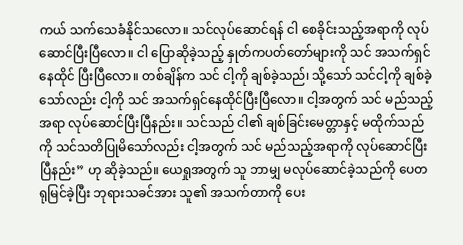ကယ် သက်သေခံနိုင်သလော။ သင်လုပ်ဆောင်ရန် ငါ စေခိုင်းသည့်အရာကို လုပ်ဆောင်ပြီးပြီလော။ ငါ ပြောဆိုခဲ့သည့် နှုတ်ကပတ်တော်များကို သင် အသက်ရှင်နေထိုင် ပြီးပြီလော။ တစ်ချိန်က သင် ငါ့ကို ချစ်ခဲ့သည်၊ သို့သော် သင်ငါ့ကို ချစ်ခဲ့သော်လည်း ငါ့ကို သင် အသက်ရှင်နေထိုင်ပြီးပြီလော။ ငါ့အတွက် သင် မည်သည့်အရာ လုပ်ဆောင်ပြီးပြီနည်း။ သင်သည် ငါ၏ ချစ်ခြင်းမေတ္တာနှင့် မထိုက်သည်ကို သင်သတိပြုမိသော်လည်း ငါ့အတွက် သင် မည်သည့်အရာကို လုပ်ဆောင်ပြီးပြီနည်း” ဟု ဆိုခဲ့သည်။ ယေရှုအတွက် သူ ဘာမျှ မလုပ်ဆောင်ခဲ့သည်ကို ပေတရုမြင်ခဲ့ပြီး ဘုရားသခင်အား သူ၏ အသက်တာကို ပေး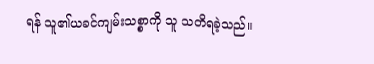ရန် သူ၏ယခင်ကျမ်းသစ္စာကို သူ သတိရခဲ့သည်။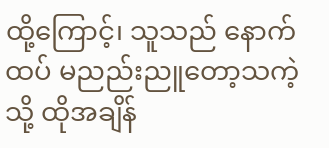ထို့ကြောင့်၊ သူသည် နောက်ထပ် မညည်းညူတော့သကဲ့သို့ ထိုအချိန်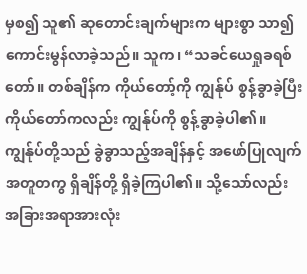မှစ၍ သူ၏ ဆုတောင်းချက်များက များစွာ သာ၍ကောင်းမွန်လာခဲ့သည်။ သူက၊ “သခင်ယေရှုခရစ်တော်။ တစ်ချိန်က ကိုယ်တော့်ကို ကျွန်ုပ် စွန့်ခွာခဲ့ပြီး ကိုယ်တော်ကလည်း ကျွန်ုပ်ကို စွန့်ခွာခဲ့ပါ၏။ ကျွန်ုပ်တို့သည် ခွဲခွာသည့်အချိန်နှင့် အဖော်ပြုလျက် အတူတကွ ရှိချိန်တို့ ရှိခဲ့ကြပါ၏။ သို့သော်လည်း အခြားအရာအားလုံး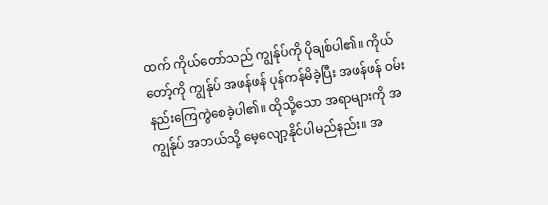ထက် ကိုယ်တော်သည် ကျွန်ုပ်ကို ပိုချစ်ပါ၏။ ကိုယ်တော့်ကို ကျွန်ုပ် အဖန်ဖန် ပုန်ကန်မိခဲ့ပြီး အဖန်ဖန် ဝမ်းနည်းကြေကွဲစေခဲ့ပါ၏။ ထိုသို့သော အရာများကို အကျွန်ုပ် အဘယ်သို့ မေ့လျော့နိုင်ပါမည်နည်း။ အ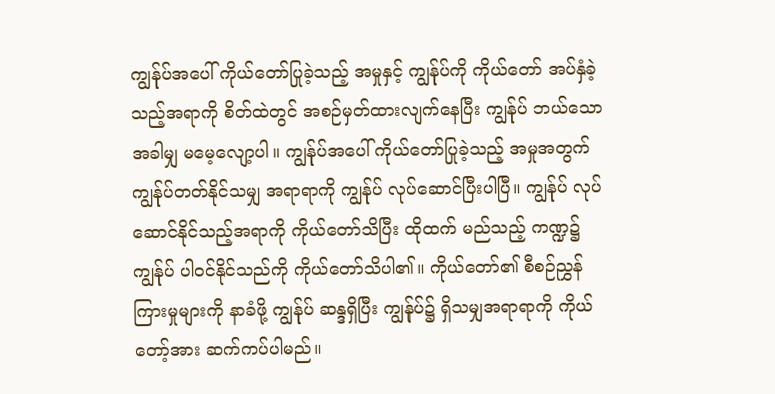ကျွန်ုပ်အပေါ် ကိုယ်တော်ပြုခဲ့သည့် အမှုနှင့် ကျွန်ုပ်ကို ကိုယ်တော် အပ်နှံခဲ့သည့်အရာကို စိတ်ထဲတွင် အစဉ်မှတ်ထားလျက်နေပြီး ကျွန်ုပ် ဘယ်သောအခါမျှ မမေ့လျော့ပါ။ ကျွန်ုပ်အပေါ် ကိုယ်တော်ပြုခဲ့သည့် အမှုအတွက် ကျွန်ုပ်တတ်နိုင်သမျှ အရာရာကို ကျွန်ုပ် လုပ်ဆောင်ပြီးပါပြီ။ ကျွန်ုပ် လုပ်ဆောင်နိုင်သည့်အရာကို ကိုယ်တော်သိပြီး ထိုထက် မည်သည့် ကဏ္ဍ၌ ကျွန်ုပ် ပါ၀င်နိုင်သည်ကို ကိုယ်တော်သိပါ၏။ ကိုယ်တော်၏ စီစဉ်ညွှန်ကြားမှုများကို နာခံဖို့ ကျွန်ုပ် ဆန္ဒရှိပြီး ကျွန်ုပ်၌ ရှိသမျှအရာရာကို ကိုယ်တော့်အား ဆက်ကပ်ပါမည်။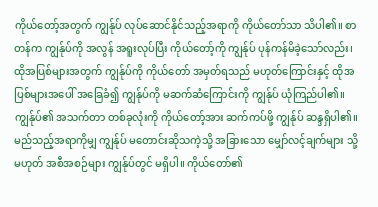ကိုယ်တော့်အတွက် ကျွန်ုပ် လုပ်ဆောင်နိုင်သည့်အရာကို ကိုယ်တော်သာ သိပါ၏။ စာတန်က ကျွန်ုပ်ကို အလွန် အရူးလုပ်ပြီး ကိုယ်တော့်ကို ကျွန်ုပ် ပုန်ကန်မိခဲ့သော်လည်း၊ ထိုအပြစ်များအတွက် ကျွန်ုပ်ကို ကိုယ်တော် အမှတ်ရသည် မဟုတ်ကြောင်းနှင့် ထိုအပြစ်များအပေါ် အခြေခံ၍ ကျွန်ုပ်ကို မဆက်ဆံကြောင်းကို ကျွန်ုပ် ယုံကြည်ပါ၏။ ကျွန်ုပ်၏ အသက်တာ တစ်ခုလုံးကို ကိုယ်တော့်အား ဆက်ကပ်ဖို့ ကျွန်ုပ် ဆန္ဒရှိပါ၏။ မည်သည့်အရာကိုမျှ ကျွန်ုပ် မတောင်းဆိုသကဲ့သို့ အခြားသော မျှော်လင့်ချက်များ သို့မဟုတ် အစီအစဉ်များ ကျွန်ုပ်တွင် မရှိပါ။ ကိုယ်တော်၏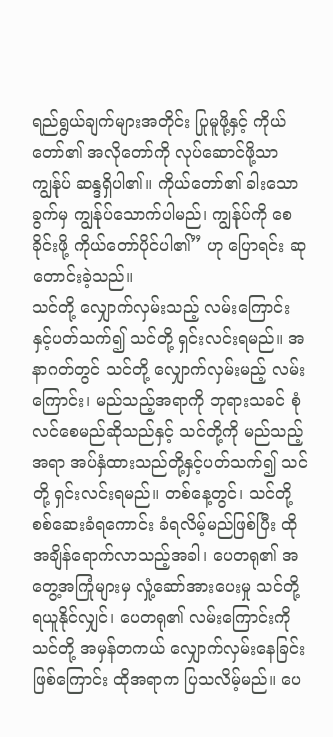ရည်ရွယ်ချက်များအတိုင်း ပြုမူဖို့နှင့် ကိုယ်တော်၏ အလိုတော်ကို လုပ်ဆောင်ဖို့သာ ကျွန်ုပ် ဆန္ဒရှိပါ၏။ ကိုယ်တော်၏ ခါးသောခွက်မှ ကျွန်ုပ်သောက်ပါမည်၊ ကျွန်ုပ်ကို စေခိုင်းဖို့ ကိုယ်တော်ပိုင်ပါ၏” ဟု ပြောရင်း ဆုတောင်းခဲ့သည်။
သင်တို့ လျှောက်လှမ်းသည့် လမ်းကြောင်းနှင့်ပတ်သက်၍ သင်တို့ ရှင်းလင်းရမည်။ အနာဂတ်တွင် သင်တို့ လျှောက်လှမ်းမည့် လမ်းကြောင်း၊ မည်သည့်အရာကို ဘုရားသခင် စုံလင်စေမည်ဆိုသည်နှင့် သင်တို့ကို မည်သည့်အရာ အပ်နှံထားသည်တို့နှင့်ပတ်သက်၍ သင်တို့ ရှင်းလင်းရမည်။ တစ်နေ့တွင်၊ သင်တို့ စစ်ဆေးခံရကောင်း ခံရလိမ့်မည်ဖြစ်ပြီး ထိုအချိန်ရောက်လာသည့်အခါ၊ ပေတရု၏ အတွေ့အကြုံများမှ လှုံ့ဆော်အားပေးမှု သင်တို့ ရယူနိုင်လျှင်၊ ပေတရု၏ လမ်းကြောင်းကို သင်တို့ အမှန်တကယ် လျှောက်လှမ်းနေခြင်းဖြစ်ကြောင်း ထိုအရာက ပြသလိမ့်မည်။ ပေ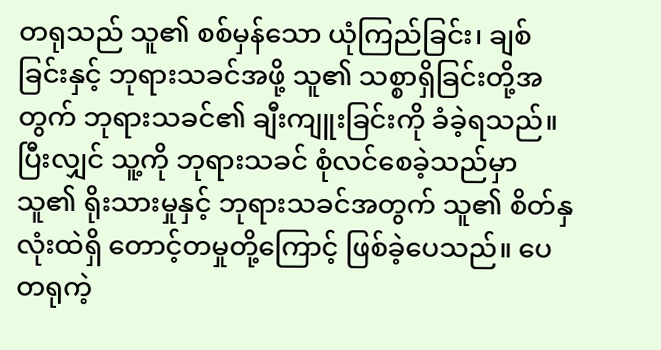တရုသည် သူ၏ စစ်မှန်သော ယုံကြည်ခြင်း၊ ချစ်ခြင်းနှင့် ဘုရားသခင်အဖို့ သူ၏ သစ္စာရှိခြင်းတို့အတွက် ဘုရားသခင်၏ ချီးကျူးခြင်းကို ခံခဲ့ရသည်။ ပြီးလျှင် သူ့ကို ဘုရားသခင် စုံလင်စေခဲ့သည်မှာ သူ၏ ရိုးသားမှုနှင့် ဘုရားသခင်အတွက် သူ၏ စိတ်နှလုံးထဲရှိ တောင့်တမှုတို့ကြောင့် ဖြစ်ခဲ့ပေသည်။ ပေတရုကဲ့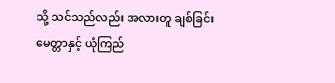သို့ သင်သည်လည်း အလားတူ ချစ်ခြင်းမေတ္တာနှင့် ယုံကြည်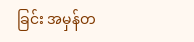ခြင်း အမှန်တ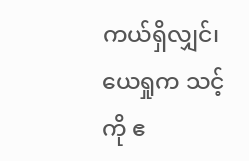ကယ်ရှိလျှင်၊ ယေရှုက သင့်ကို ဧ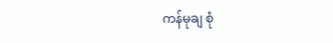ကန်မုချ စုံ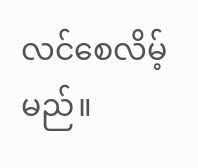လင်စေလိမ့်မည်။